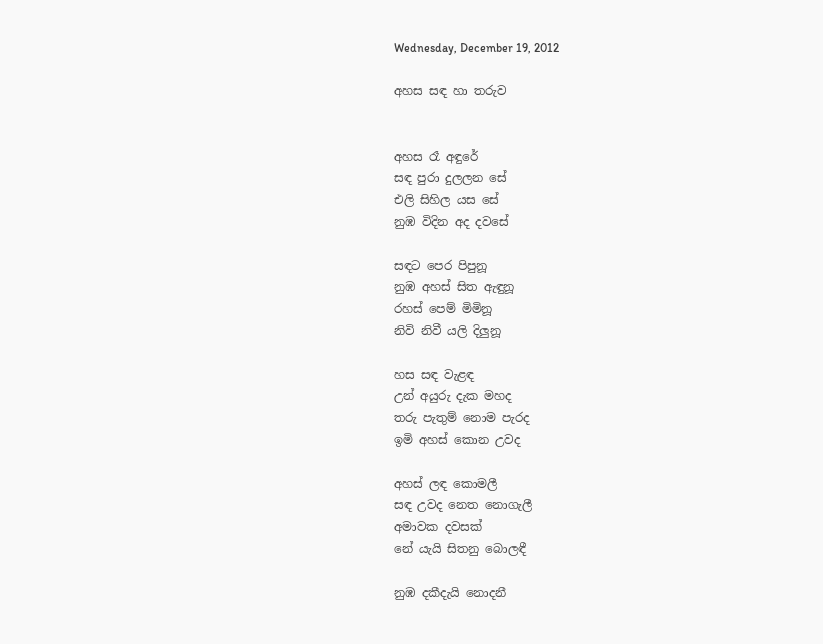Wednesday, December 19, 2012

අහස සඳ හා තරුව


අහස රෑ අඳුරේ
සඳ පුරා දුලලන සේ
එලි සිහිල යස සේ
නුඹ විදින අද දවසේ

සඳට පෙර පිපුනූ
නුඹ අහස් සිත ඇඳුනූ
රහස් පෙම් මිමිනූ
නිවි නිවී යලි දිලුනූ

හස සඳ වැළඳ
උන් අයුරු දැක මහද
තරු පැතුම් නොම පැරද
ඉමි අහස් කොන උවද

අහස් ලඳ කොමලී
සඳ උවද නෙත නොගැලී
අමාවක දවසක්
නේ යැයි සිතනු බොලඳී

නුඹ දකීදැයි නොදනී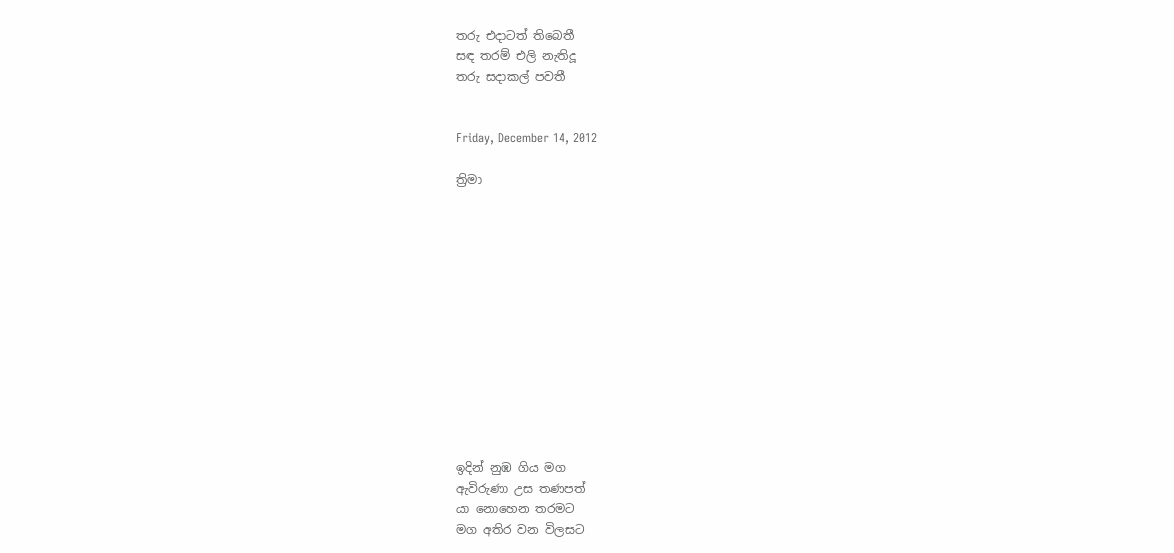තරු එදාටත් තිබෙතී
සඳ තරම් එලි නැතිදූ
තරු සදාකල් පවතී


Friday, December 14, 2012

ත්‍රිමා













ඉදින් නුඹ ගිය මග
ඇවිරුණා උස තණපත්
යා නොහෙන තරමට
මග අතිර වන විලසට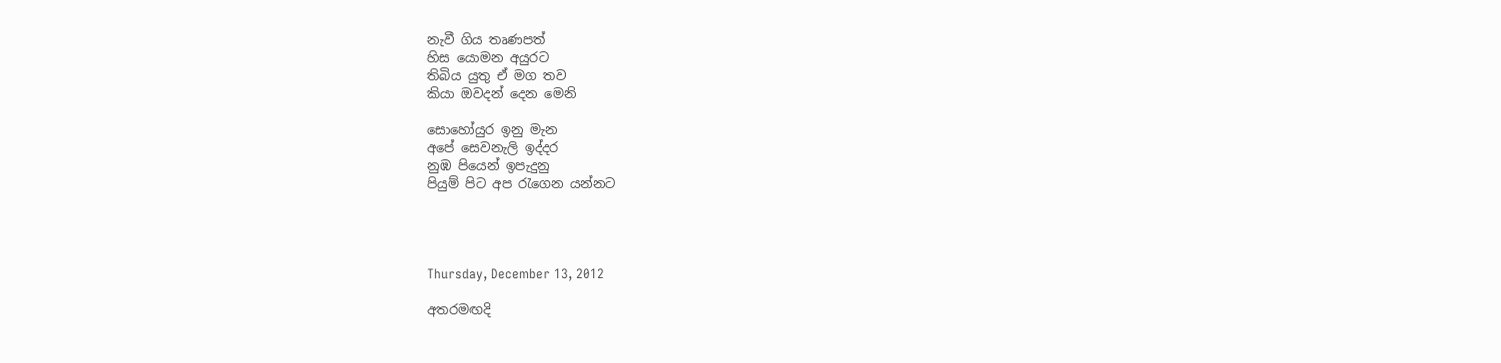නැවී ගිය තෘණපත්
හිස යොමන අයුරට
තිබිය යුතු ඒ මග තව
කියා ඔවදන් දෙන මෙනි

සොහෝයුර ඉනු මැන
අපේ සෙවනැලි ඉද්දර
නුඹ පියෙන් ඉපැදුනු
පියුම් පිට අප රැගෙන යන්නට




Thursday, December 13, 2012

අතරමඟදි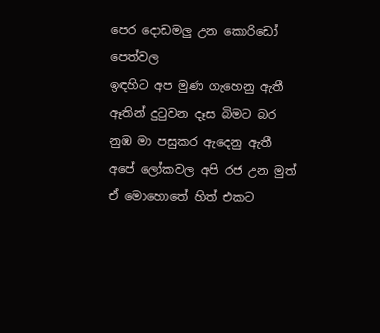පෙර දොඩමලු උන කොරිඩෝ පෙත්වල
ඉඳහිට අප මුණ ගැහෙනු ඇතී
ඈතින් දුටුවන දෑස බිමට බර
නුඹ මා පසුකර ඇදෙනු ඇතී
අපේ ලෝකවල අපි රජ උන මුත්
ඒ මොහොතේ හිත් එකට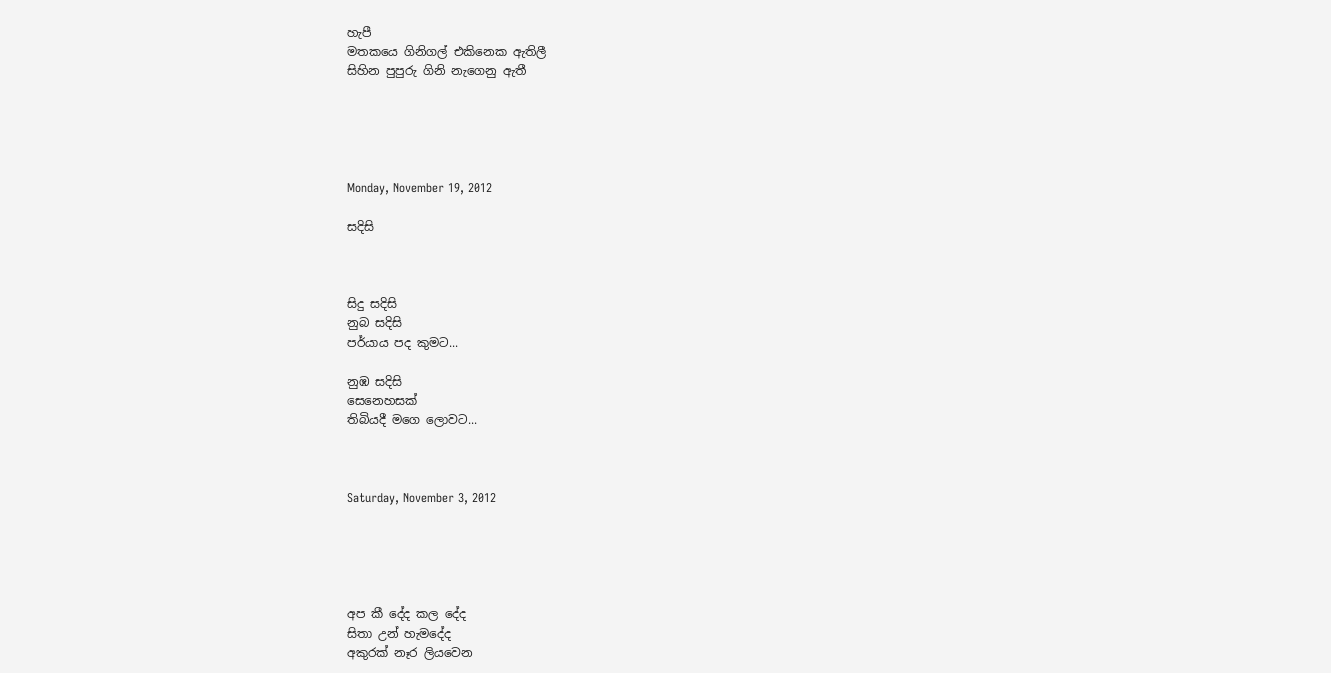හැපී
මතකයෙ ගිනිගල් එකිනෙක ඇතිලී
සිහින පුපුරු ගිනි නැගෙනු ඇතී





Monday, November 19, 2012

සදිසි



සිදු සදිසි
නුබ සදිසි
පර්යාය පද කුමට...

නුඹ සදිසි
සෙනෙහසක්
තිබියදී මගෙ ලොවට...



Saturday, November 3, 2012





අප කී දේද කල දේද
සිතා උන් හැමදේද
අකුරක් නෑර ලියවෙන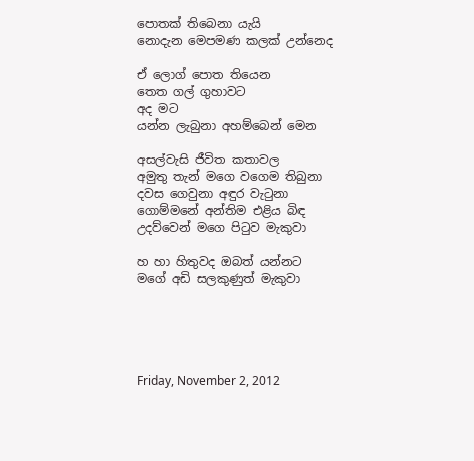පොතක් තිබෙනා යැයි
නොදැන මෙපමණ කලක් උන්නෙද

ඒ ලොග් පොත තියෙන
තෙත ගල් ගුහාවට
අද මට
යන්න ලැබුනා අහම්බෙන් මෙන

අසල්වැසි ජීවිත කතාවල
අමුතු තැන් මගෙ වගෙම තිබුනා
දවස ගෙවුනා අඳුර වැටුනා
ගොම්මනේ අන්තිම එළිය බිඳ
උදව්වෙන් මගෙ පිටුව මැකුවා

හ හා හිතුවද ඔබත් යන්නට
මගේ අඩි සලකුණුත් මැකුවා





Friday, November 2, 2012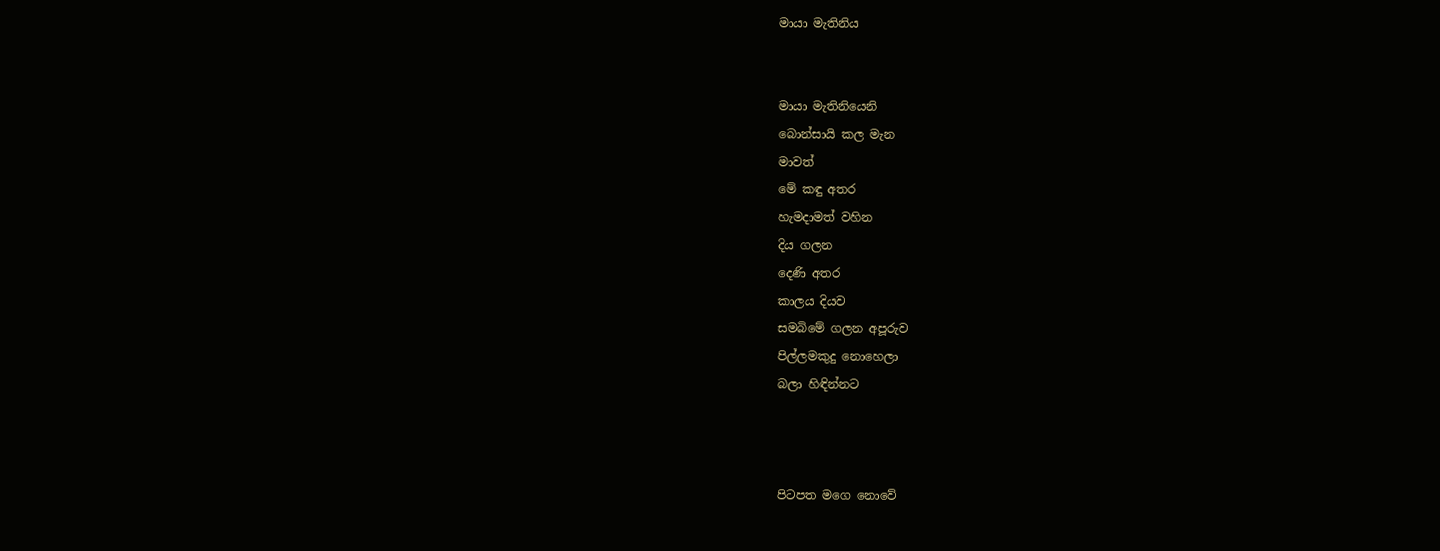මායා මැතිනිය


මායා මැතිනියෙනි
බොන්සායි කල මැන
මාවත්
මේ කඳු අතර
හැමදාමත් වහින
දිය ගලන
දෙණි අතර
කාලය දියව
සමබිමේ ගලන අපූරුව
පිල්ලමකුදු නොහෙලා
බලා හිඳින්නට



පිටපත මගෙ නොවේ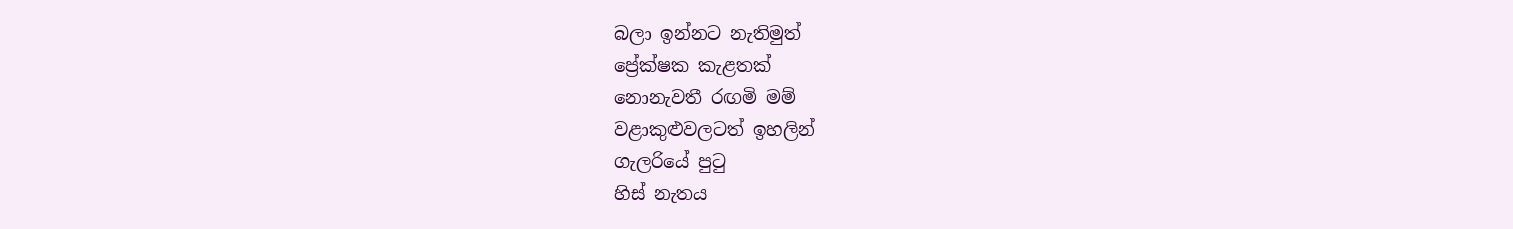බලා ඉන්නට නැතිමුත්
ප්‍රේක්ෂක කැළතක්
නොනැවතී රඟමි මම්
වළාකුළුවලටත් ඉහලින්
ගැලරියේ පුටු
හිස් නැතය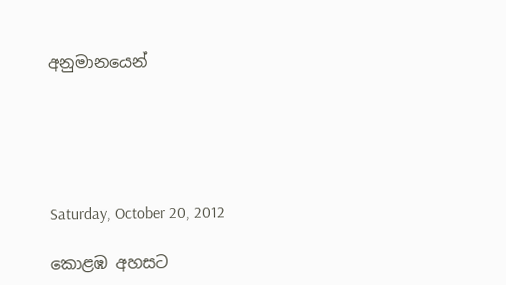අනුමානයෙන්





Saturday, October 20, 2012

කොළඹ අහසට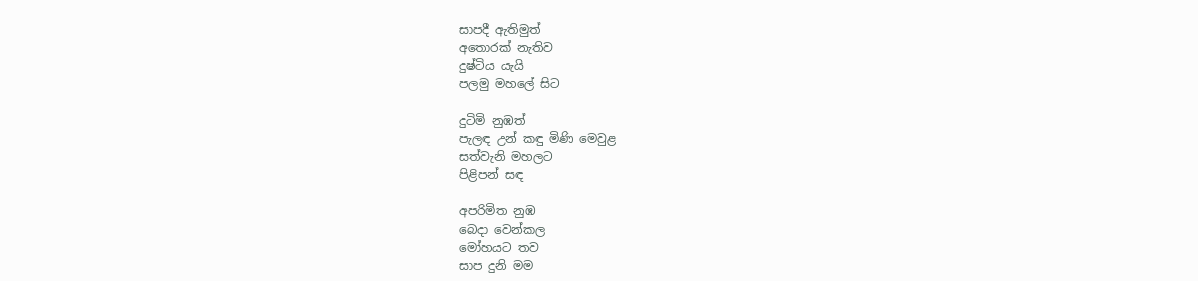සාපදී ඇතිමුත්
අතොරක් නැතිව
දුෂ්ටිය යැයි
පලමු මහලේ සිට

දුටිමි නුඹත්
පැලඳ උන් කඳු මිණි මෙවුළ
සත්වැනි මහලට
පිළිපන් සඳ

අපරිමිත නුඹ
බෙදා වෙන්කල
මෝහයට තව
සාප දුනි මම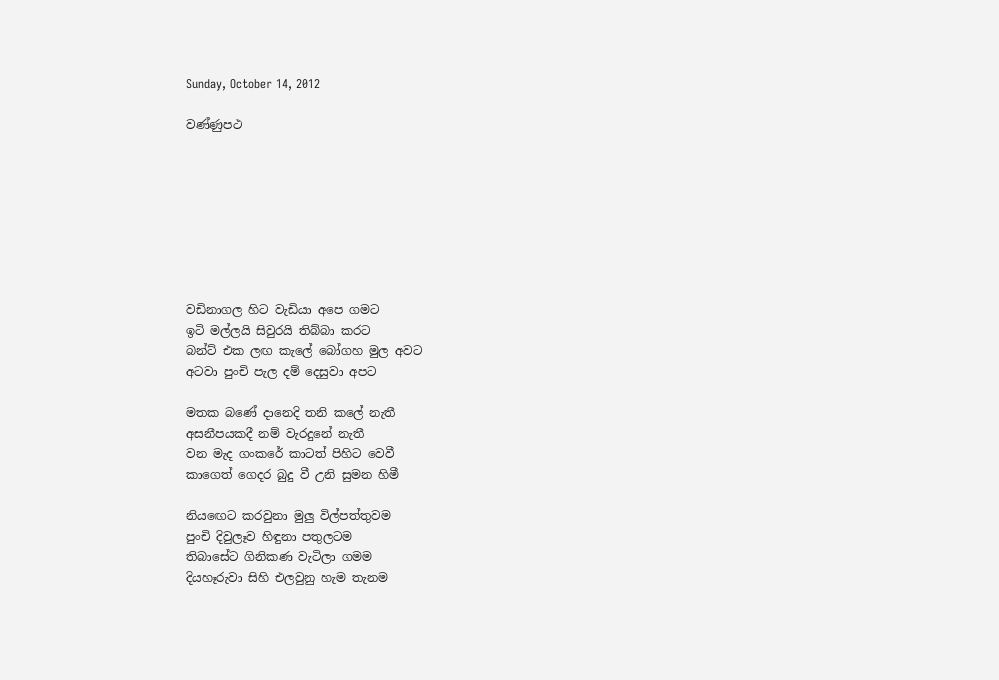Sunday, October 14, 2012

වණ්ණුපථ








වඩිනාගල හිට වැඩියා අපෙ ගමට
ඉටි මල්ලයි සිවුරයි තිබ්බා කරට
බන්ට් එක ලඟ කැලේ බෝගහ මුල අවට
අටවා පුංචි පැල දම් දෙසුවා අපට

මතක බණේ දානෙදි තනි කලේ නැතී
අසනීපයකදී නම් වැරදුනේ නැතී
වන මැද ගංකරේ කාටත් පිහිට වෙවී
කාගෙත් ගෙදර බුදු වී උනි සුමන හිමී

නියඟෙට කරවුනා මුලු විල්පත්තුවම
පුංචි දිවුලෑව හිඳුනා පතුලටම
තිබාසේට ගිනිකණ වැටිලා ගමම
දියහෑරුවා සිහි එලවුනු හැම තැනම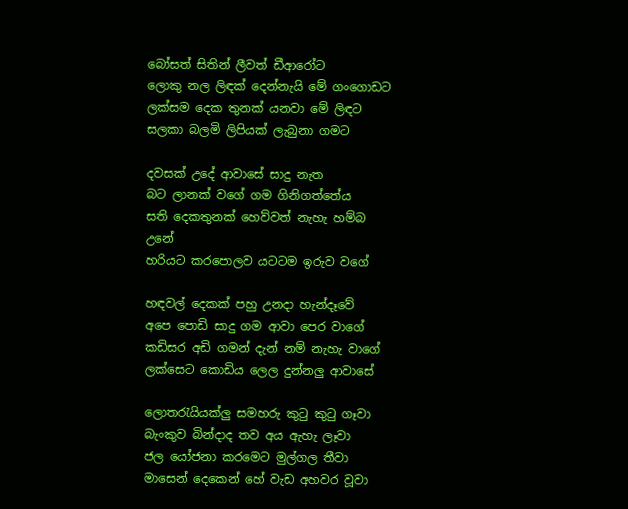බෝසත් සිතින් ලීවත් ඩීආරෝට
ලොකු නල ලිඳක් දෙන්නැයි මේ ගංගොඩට
ලක්සම දෙක තුනක් යනවා මේ ලිඳට
සලකා බලමි ලිපියක් ලැබුනා ගමට

දවසක් උදේ ආවාසේ සාදු නැත
බට ලානක් වගේ ගම ගිනිගත්තේය
සති දෙකතුනක් හෙව්වත් නැහැ හම්බ උනේ
හරියට කරපොලව යටටම ඉරුව වගේ

හඳවල් දෙකක් පහු උනදා හැන්දෑවේ
අපෙ පොඩි සාදු ගම ආවා පෙර වාගේ
කඩිසර අඩි ගමන් දැන් නම් නැහැ වාගේ
ලක්සෙට කොඩිය ලෙල දුන්නලු ආවාසේ

ලොතරැයියක්ලු සමහරු කුටු කුටු ගෑවා
බැංකුව බින්දාද තව අය ඇහැ ලෑවා
ජල යෝජනා කරමෙට මුල්ගල තීවා
මාසෙන් දෙකෙන් හේ වැඩ අහවර වූවා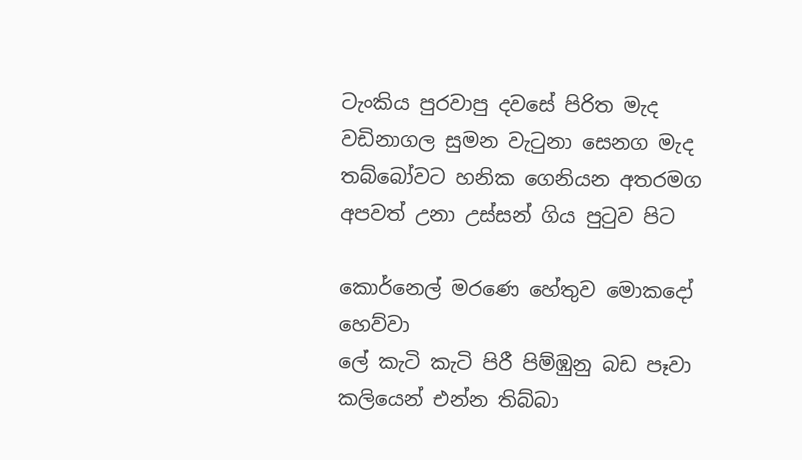ටැංකිය පුරවාපු දවසේ පිරිත මැද
වඩිනාගල සුමන වැටුනා සෙනග මැද
තබ්බෝවට හනික ගෙනියන අතරමග
අපවත් උනා උස්සන් ගිය පුටුව පිට

කොර්නෙල් මරණෙ හේතුව මොකදෝ හෙව්වා
ලේ කැටි කැටි පිරී පිම්ඹුනු බඩ පෑවා
කලියෙන් එන්න තිබ්බා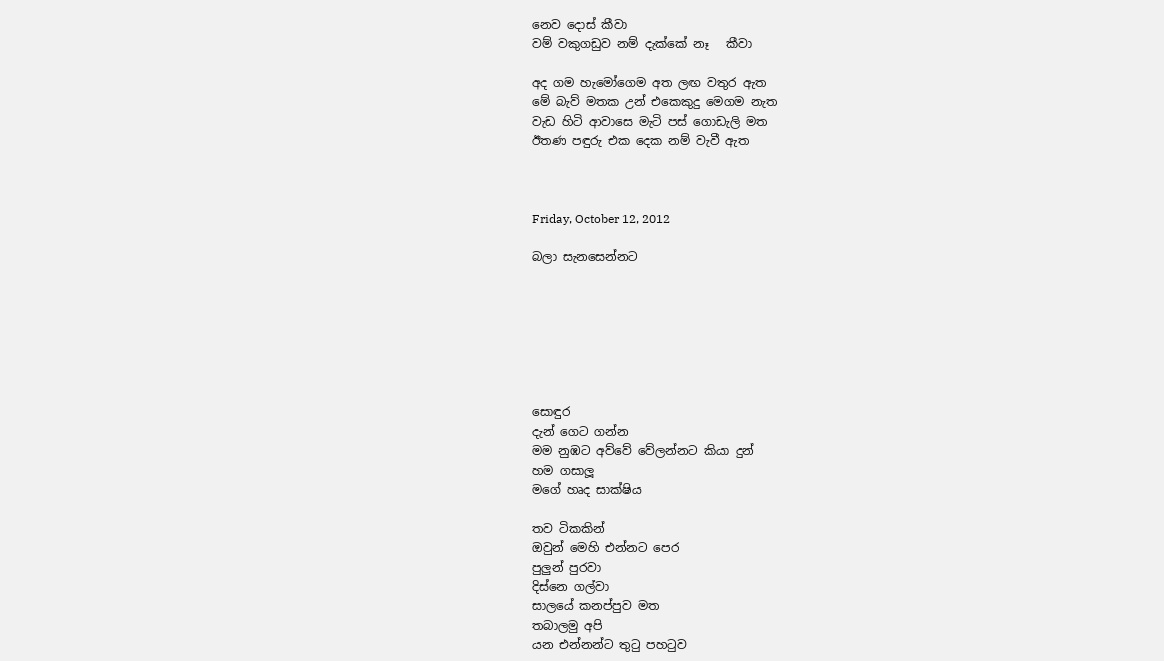නෙව දොස් කීවා
වම් වකුගඩුව නම් දැක්කේ නෑ   කීවා

අද ගම හැමෝගෙම අත ලඟ වතුර ඇත
මේ බැව් මතක උන් එකෙකුදු මෙගම නැත
වැඩ හිටි ආවාසෙ මැටි පස් ගොඩැලි මත
ඊතණ පඳුරු එක දෙක නම් වැවී ඇත



Friday, October 12, 2012

බලා සැනසෙන්නට







සොඳුර
දැන් ගෙට ගන්න
මම නුඹට අව්වේ වේලන්නට කියා දුන්
හම ගසාලූ
මගේ හෘද සාක්ෂිය

තව ටිකකින්
ඔවුන් මෙහි එන්නට පෙර
පුලුන් පුරවා
දිස්නෙ ගල්වා
සාලයේ කනප්පුව මත
තබාලමු අපි
යන එන්නන්ට තුටු පහටුව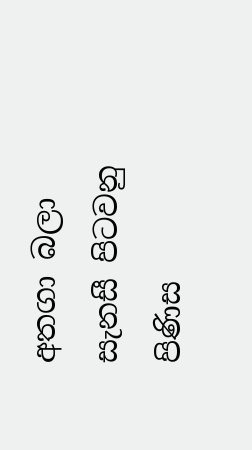අතගා බලා
සැනසී පිටවනු පිණිස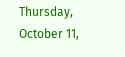Thursday, October 11,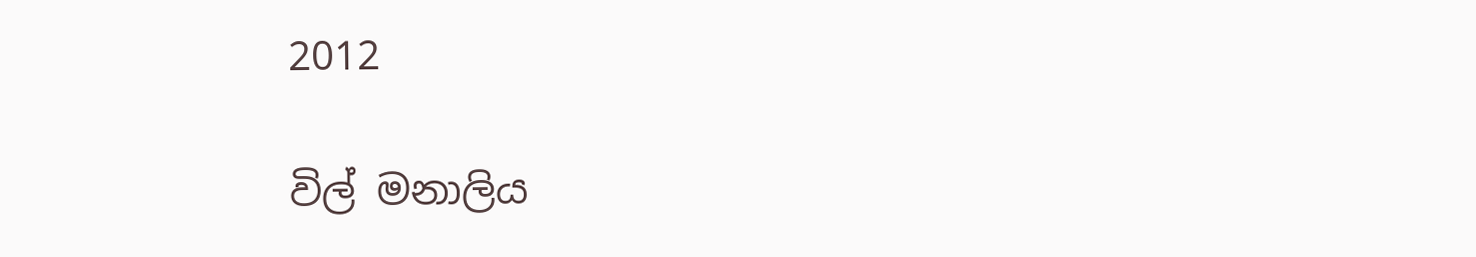2012

විල් මනාලිය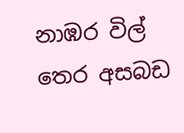නාඹර විල් තෙර අසබඩ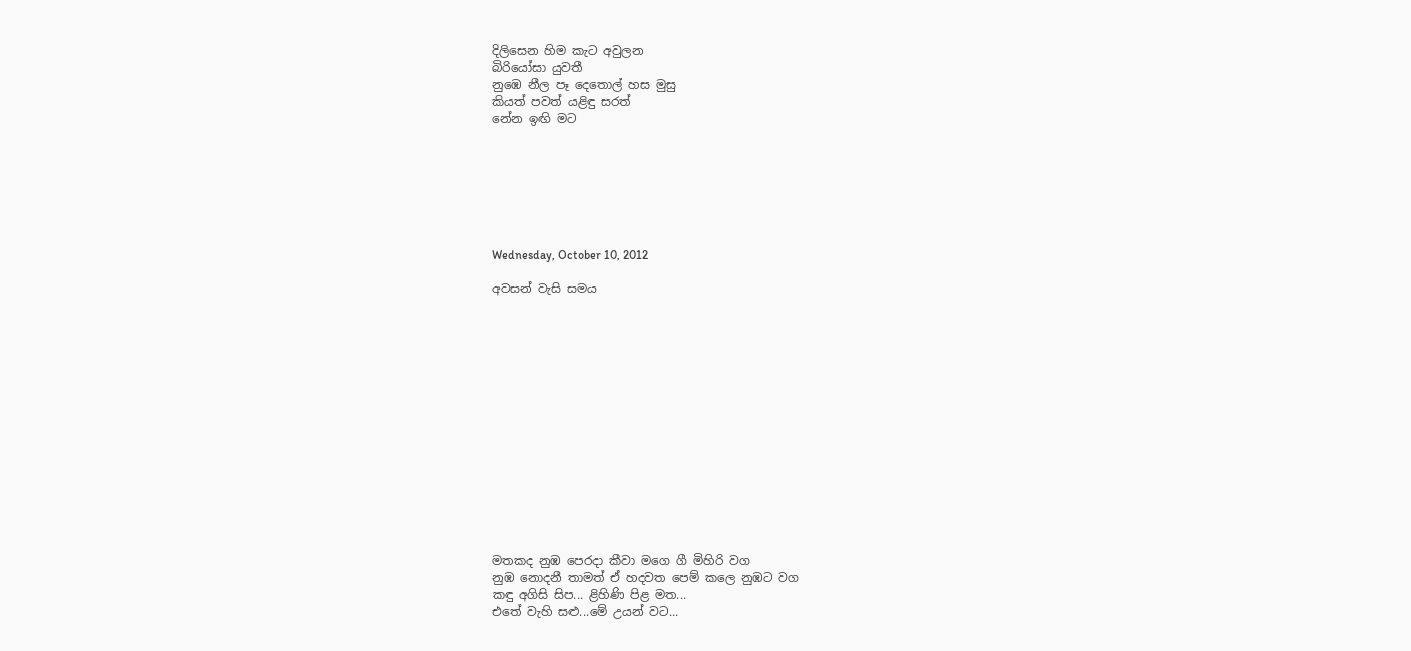දිලිසෙන හිම කැට අවුලන
බිරියෝසා යුවතී
නුඹෙ නීල පෑ දෙතොල් හස මුසු
කියත් පවත් යළිඳු සරත්
නේන ඉඟි මට







Wednesday, October 10, 2012

අවසන් වැසි සමය















මතකද නුඹ පෙරදා කීවා මගෙ ගී මිහිරි වග
නුඹ නොදනී තාමත් ඒ හදවත පෙම් කලෙ නුඹට වග
කඳු අගිසි සිප... ළිහිණි පිළ මත...
එතේ වැහි සළු...මේ උයන් වට...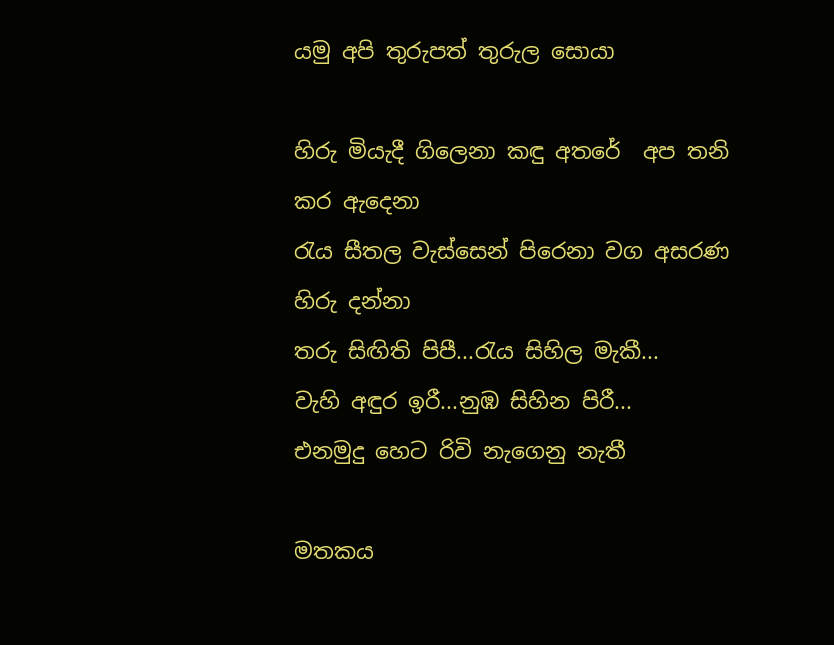යමු අපි තුරුපත් තුරුල සොයා

හිරු මියැදී ගිලෙනා කඳු අතරේ  අප තනි කර ඇදෙනා
රැය සීතල වැස්සෙන් පිරෙනා වග අසරණ හිරු දන්නා
තරු සිඟිති පිපී...රැය සිහිල මැකී...
වැහි අඳුර ඉරී...නුඹ සිහින පිරී...
එනමුදු හෙට රිවි නැගෙනු නැතී

මතකය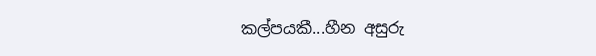කල්පයකී...හීන අසුරු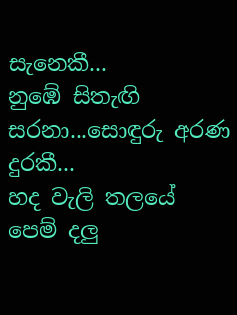සැනෙකී...
නුඹේ සිතැඟි සරනා...සොඳුරු අරණ දුරකී...
හද වැලි තලයේ පෙම් දලු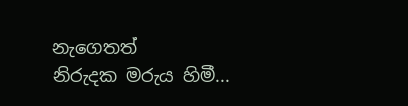නැගෙතත්
නිරුදක මරුය හිමී...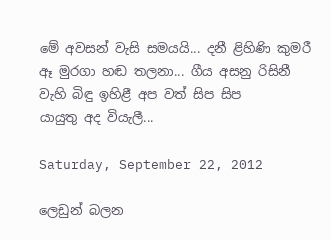මේ අවසන් වැසි සමයයි... දනී ළිහිණි කුමරී
ඈ මුරගා හඬ තලනා... ගීය අසනු රිසිනී
වැහි බිඳු ඉහිළී අප වත් සිප සිප
යායුතු අද වියැලී...

Saturday, September 22, 2012

ලෙඩුන් බලන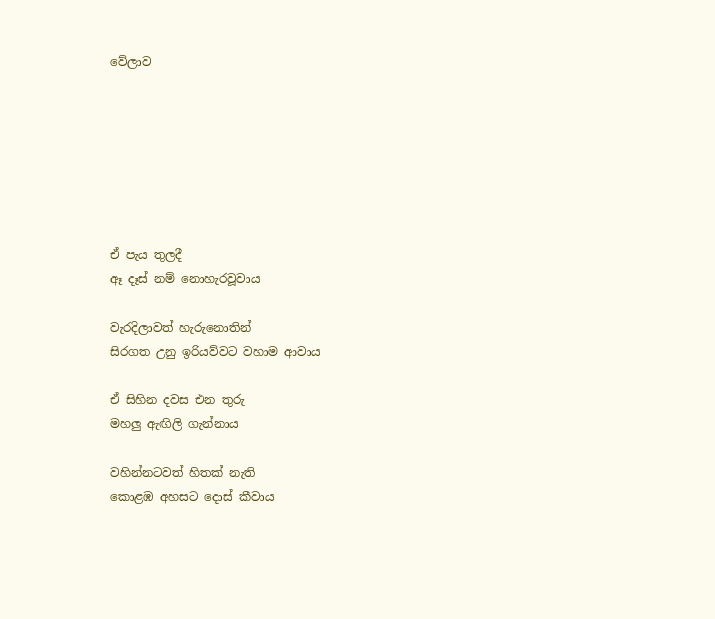වේලාව







ඒ පැය තුලදී
ඈ දෑස් නම් නොහැරවූවාය

වැරදිලාවත් හැරුනොතින්
සිරගත උනු ඉරියව්වට වහාම ආවාය

ඒ සිහින දවස එන තුරු
මහලු ඇඟිලි ගැන්නාය

වහින්නටවත් හිතක් නැති
කොළඹ අහසට දොස් කීවාය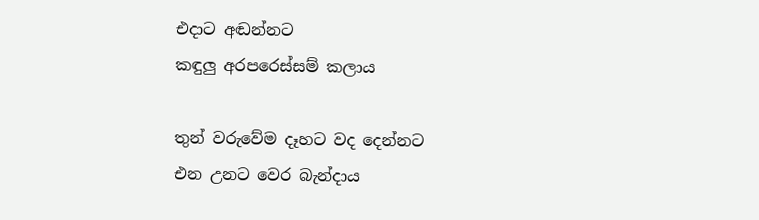එදාට අඬන්නට
කඳුලු අරපරෙස්සම් කලාය

තුන් වරුවේම දෑහට වද දෙන්නට
එන උනට වෙර බැන්දාය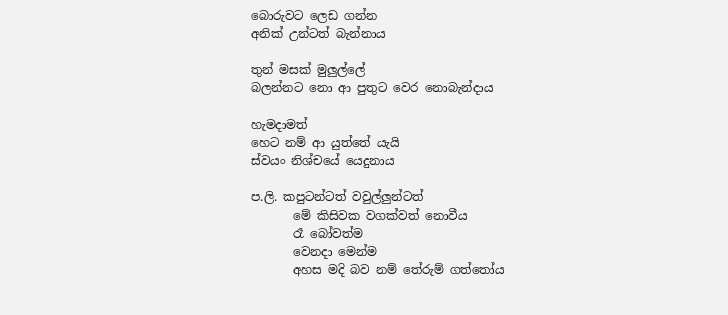බොරුවට ලෙඩ ගන්න
අනික් උන්ටත් බැන්නාය

තුන් මසක් මුලුල්ලේ
බලන්නට නො ආ පුතුට වෙර නොබැන්දාය

හැමදාමත්
හෙට නම් ආ යුත්තේ යැයි
ස්වයං නිශ්චයේ යෙදුනාය

ප.ලි. කපුටන්ටත් වවුල්ලුන්ටත්
       මේ කිසිවක වගක්වත් නොවීය
       රෑ බෝවත්ම
       වෙනදා මෙන්ම
       අහස මදි බව නම් තේරුම් ගත්තෝය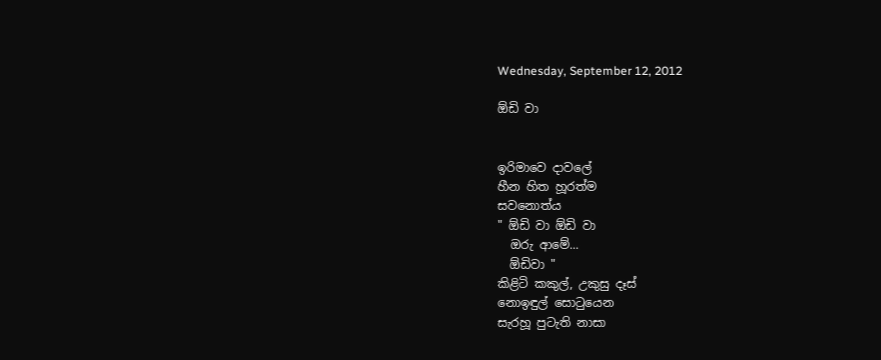Wednesday, September 12, 2012

ඕඩි වා


ඉරිමාවෙ දාවලේ
හීන හිත හූරත්ම
සවනොත්ය
" ඕඩි වා ඕඩි වා
  ඔරු ආමේ...
  ඕඩිවා "
කිළිටි කකුල්, උකුසු දෑස්
නොඉඳුල් සොටුයෙන
සැරහූ පුටැති නාසා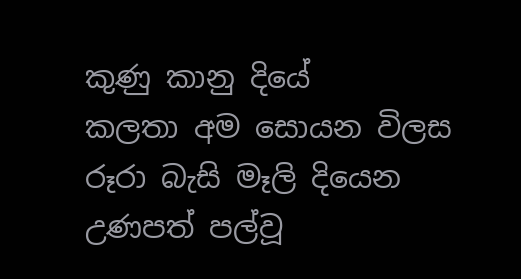කුණු කානු දියේ
කලතා අම සොයන විලස
රූරා බැසි මෑලි දියෙන
උණපත් පල්වූ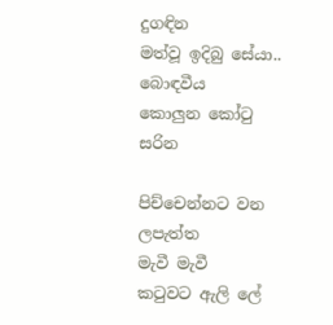දුගඳින
මත්වූ ඉදිබු සේයා..
බොඳවීය
කොලුන කෝටු සරින

පිච්චෙන්නට වන ලපැත්ත
මැවී මැවී
කටුවට ඇලි ලේ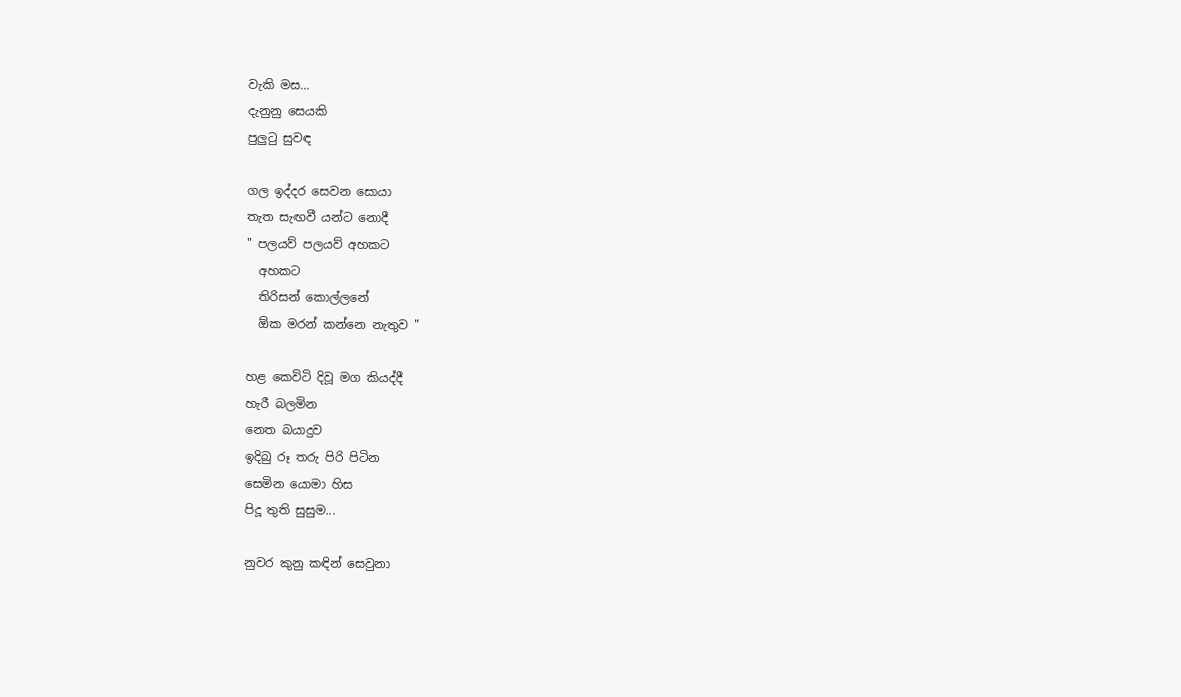වැකි මස...
දැනුනු සෙයකි
පුලුටු සුවඳ

ගල ඉද්දර සෙවන සොයා
තැත සැඟවී යන්ට නොදී
" පලයව් පලයව් අහකට
  අහකට
  තිරිසන් කොල්ලනේ
  ඕක මරන් කන්නෙ නැතුව "

හළ කෙවිටි දිවූ මග කියද්දී
හැරී බලමින
නෙත බයාදුව
ඉදිබු රූ තරු පිරි පිටින
සෙමින යොමා හිස
පිදූ තුති සුසුම...

නුවර කුනු කඳින් සෙවුනා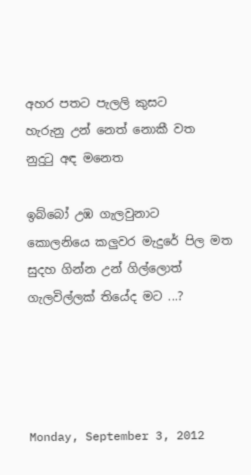අහර පතට පැලලි කුසට
හැරුනු උන් නෙත් නොකී වත
නුදුටු අඳ මනෙත

ඉබ්බෝ උඹ ගැලවුනාට
කොලනියෙ කලුවර මැදුරේ පිල මත
සුදහ ගින්න උන් ගිල්ලොත්
ගැලවිල්ලක් තියේද මට ...?




Monday, September 3, 2012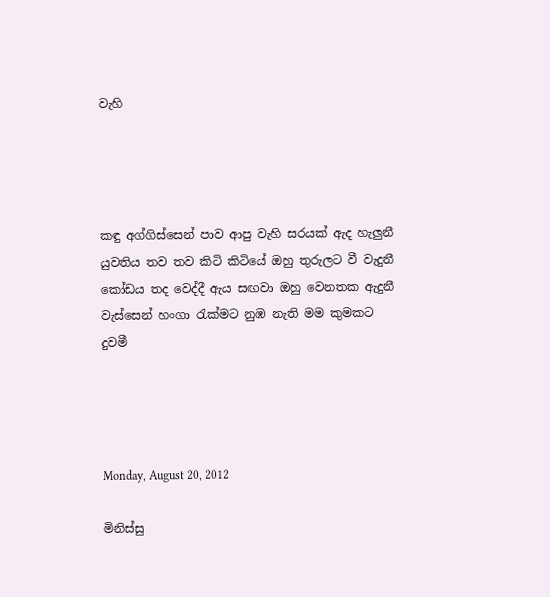වැහි




කඳු අග්ගිස්සෙන් පාව ආපු වැහි සරයක් ඇද හැලුනී
යුවතිය තව තව කිටි කිටියේ ඔහු තුරුලට වී වැදුනී
කෝඩය තද වෙද්දී ඇය සඟවා ඔහු වෙනතක ඇදුනී
වැස්සෙන් හංගා රැක්මට නුඹ නැති මම කුමකට දුවමී




Monday, August 20, 2012

මිනිස්සු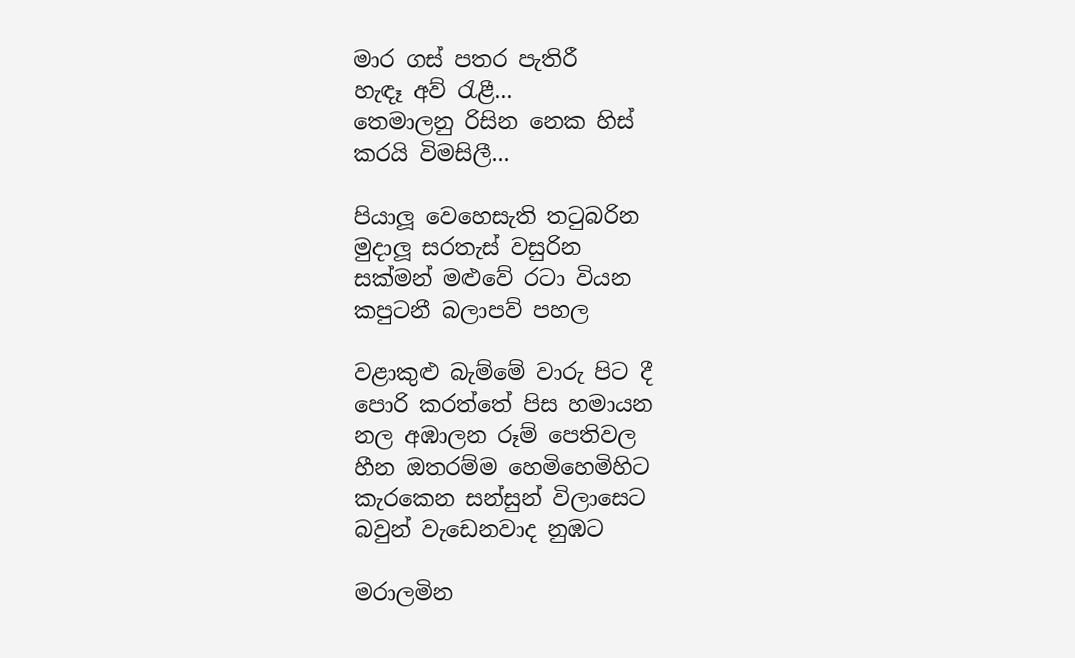මාර ගස් පතර පැතිරී
හැඳෑ අව් රැළී...
තෙමාලනු රිසින නෙක හිස්
කරයි විමසිලී...

පියාලූ වෙහෙසැති තටුබරින
මුදාලූ සරතැස් වසුරින
සක්මන් මළුවේ රටා වියන
කපුටනී බලාපව් පහල

වළාකුළු බැම්මේ වාරු පිට දී
පොරි කරත්තේ පිස හමායන
නල අඹාලන රූම් පෙතිවල
හීන ඔතරම්ම හෙමිහෙමිහිට
කැරකෙන සන්සුන් විලාසෙට
බවුන් වැඩෙනවාද නුඹට

මරාලමින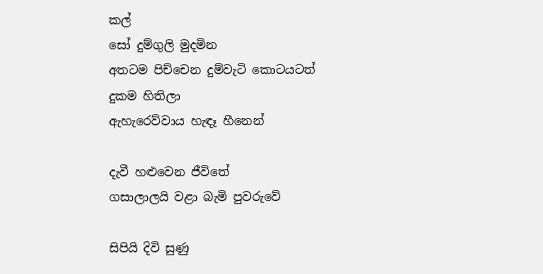කල්
සෝ දුම්ගුලි මුදමින
අතටම පිච්චෙන දුම්වැටි කොටයටත්
දුකම හිතිලා
ඇහැරෙව්වාය හැඳෑ හීනෙන්

දැවී හළුවෙන ජීවිතේ
ගසාලාලයි වළා බැමි පුවරුවේ

සිපියි දිවි සුණු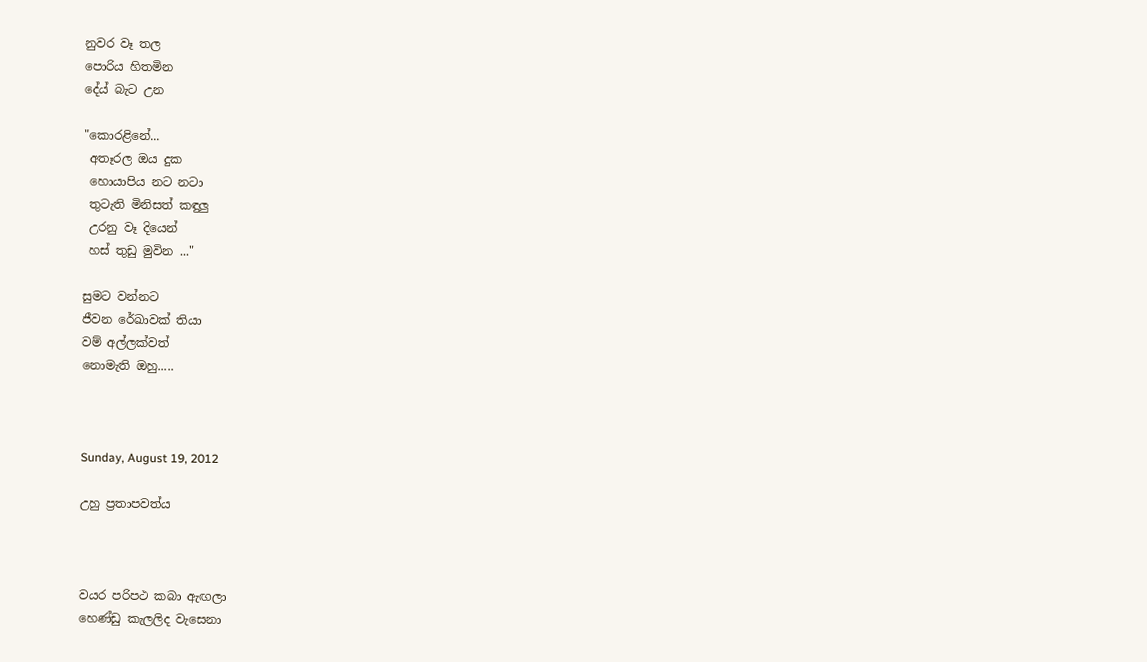නුවර වෑ තල
පොරිය හිතමින
දේය් බැට උන

"කොරළිනේ...
 අතෑරල ඔය දුක
 හොයාපිය නට නටා
 තුටැති මිනිසත් කඳුලු
 උරනු වෑ දියෙන්
 හස් තුඩු මුවින ..."

සුමට වන්නට
ජීවන රේඛාවක් තියා
වම් අල්ලක්වත්
නොමැති ඔහු.....



Sunday, August 19, 2012

උහු ප්‍රතාපවත්ය



වයර පරිපථ කබා ඇඟලා
හෙණ්ඩු කැලලිද වැසෙනා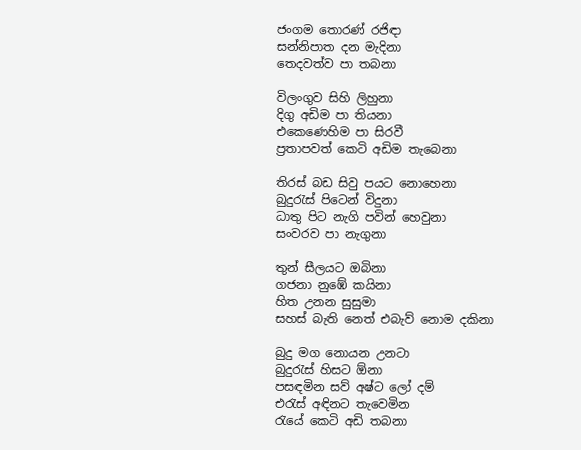ජංගම තොරණ් රජිඳා
සන්නිපාත දන මැදිනා
තෙදවත්ව පා තබනා

විලංගුව සිහි ලිහුනා
දිගු අඩිම පා තියනා
එකෙණෙහිම පා සිරවී
ප්‍රතාපවත් කෙටි අඩිම තැබෙනා

තිරස් බඩ සිවු පයට නොහෙනා
බුදුරැස් පිටෙන් විදුනා
ධාතු පිට නැගි පවින් හෙවුනා
සංවරව පා නැගුනා

තුන් සීලයට ඔබිනා
ගජනා නුඹේ කයිනා
හිත උනන සුසුමා
සහස් බැති නෙත් එබැව් නොම දකිනා

බුදු මග නොයන උනටා
බුදුරැස් හිසට ඕනා
පසඳමින සව් අෂ්ට ලෝ දම්
එරැස් අඳිනට තැවෙමින
රැයේ කෙටි අඩි තබනා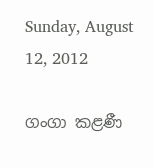Sunday, August 12, 2012

ගංගා කළණී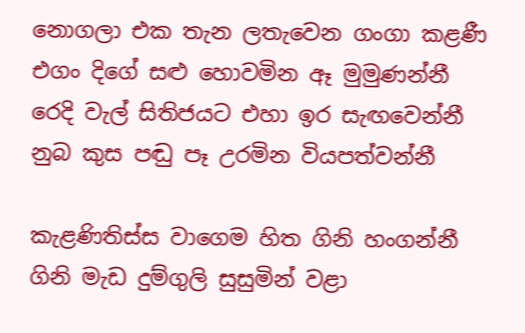නොගලා එක තැන ලතැවෙන ගංගා කළණී
එගං දිගේ සළු හොවමින ඈ මුමුණන්නී
රෙදි වැල් සිතිජයට එහා ඉර සැඟවෙන්නී
නුබ කුස පඬු පෑ උරමින වියපත්වන්නී

කැළණිතිස්ස වාගෙම හිත ගිනි හංගන්නී
ගිනි මැඩ දුම්ගුලි සුසුමින් වළා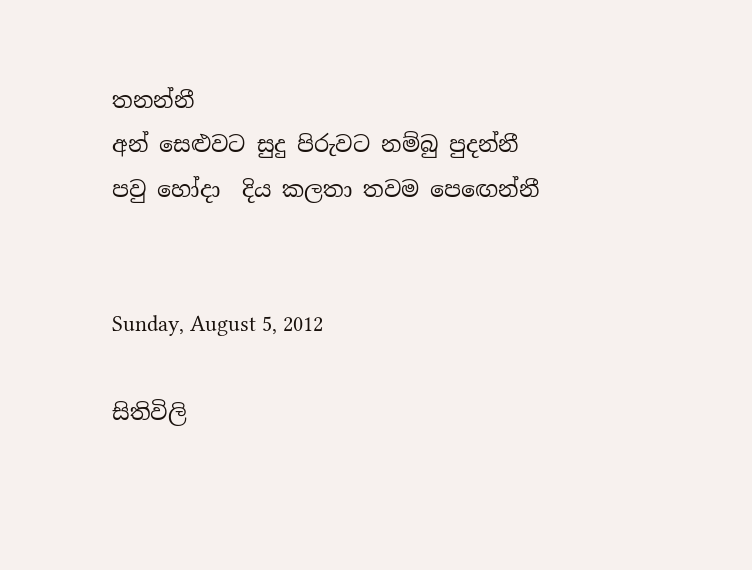තනන්නී
අන් සෙළුවට සුදු පිරුවට නම්බු පුදන්නී
පවු හෝදා  දිය කලතා තවම පෙඟෙන්නී


Sunday, August 5, 2012

සිතිවිලි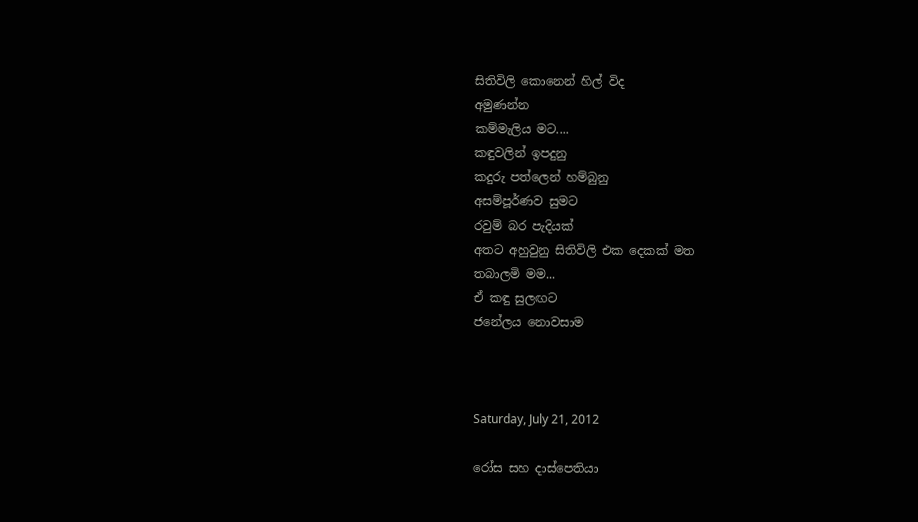සිතිවිලි කොනෙන් හිල් විද
අමුණන්න
කම්මැලිය මට....
කඳුවලින් ඉපදුනු
කදුරු පත්ලෙන් හම්බුනු
අසම්පූර්ණව සුමට
රවුම් බර පැදියක්
අතට අහුවුනු සිතිවිලි එක දෙකක් මත
තබාලමි මම...
ඒ කඳු සුලඟට
ජනේලය නොවසාම



Saturday, July 21, 2012

රෝස සහ දාස්පෙතියා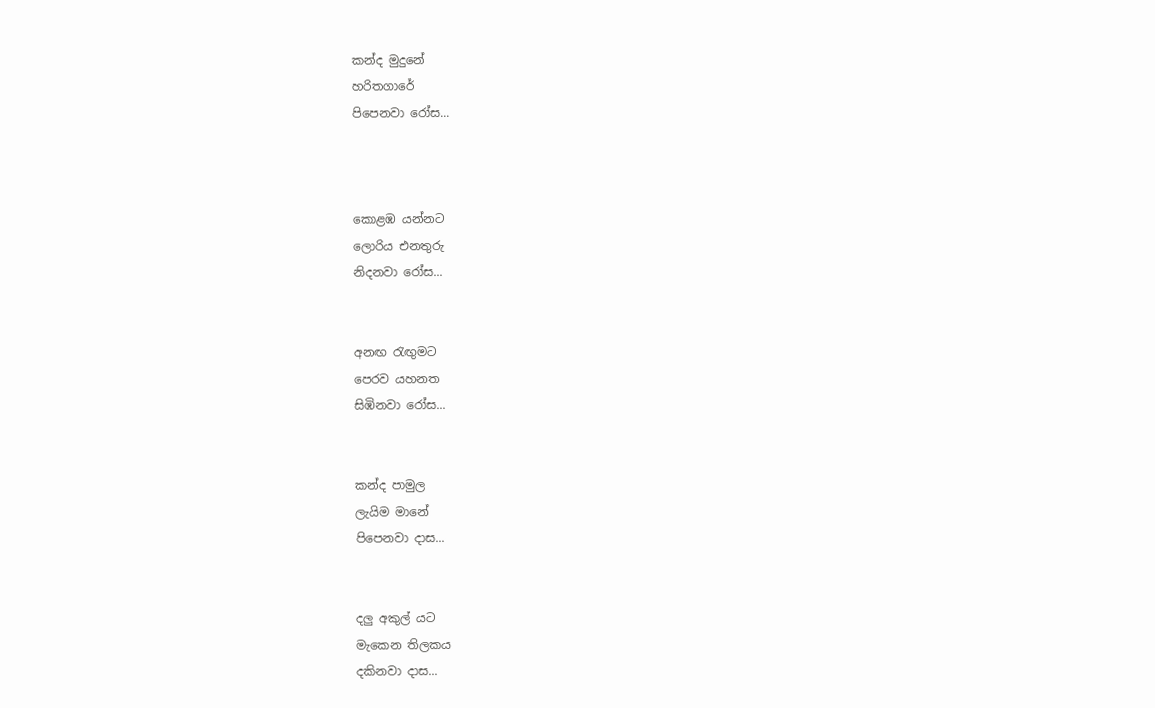කන්ද මුදුනේ
හරිතගාරේ
පිපෙනවා රෝස...



කොළඹ යන්නට
ලොරිය එනතුරු
නිදනවා රෝස...


අනඟ රැඟුමට
පෙරව යහනත
සිඹිනවා රෝස...


කන්ද පාමුල
ලැයිම මානේ
පිපෙනවා දාස...


දලු අකුල් යට
මැකෙන තිලකය
දකිනවා දාස...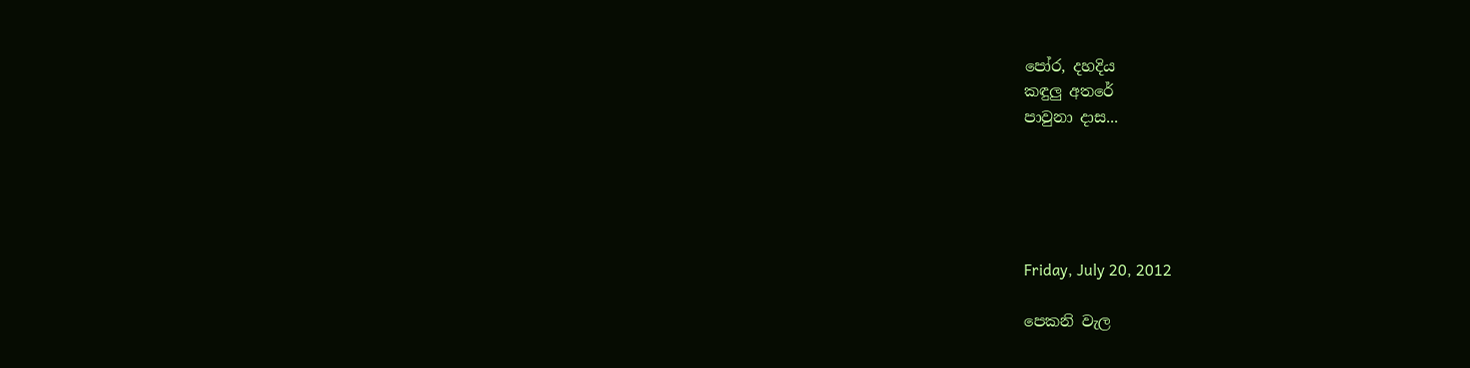පෝර, දහදිය
කඳුලු අතරේ
පාවුනා දාස...





Friday, July 20, 2012

පෙකනි වැල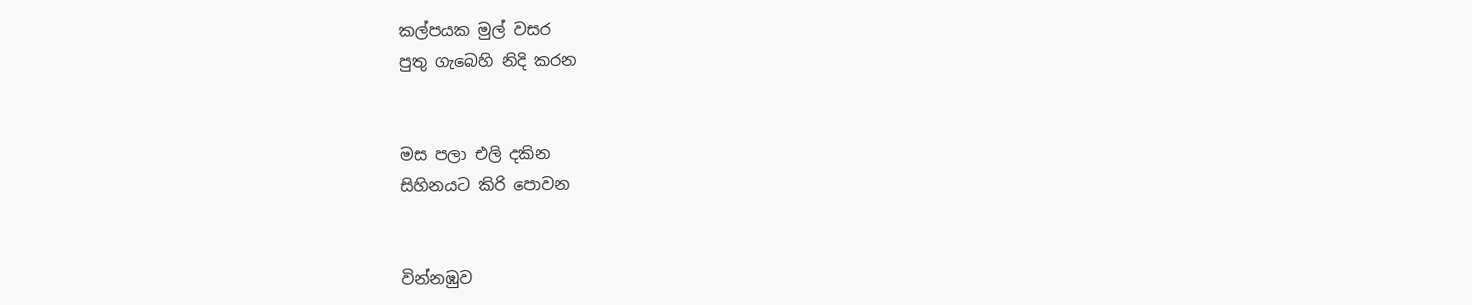කල්පයක මුල් වසර
පුතු ගැබෙහි නිදි කරන


මස පලා එලි දකින
සිහිනයට කිරි පොවන


වින්නඹුව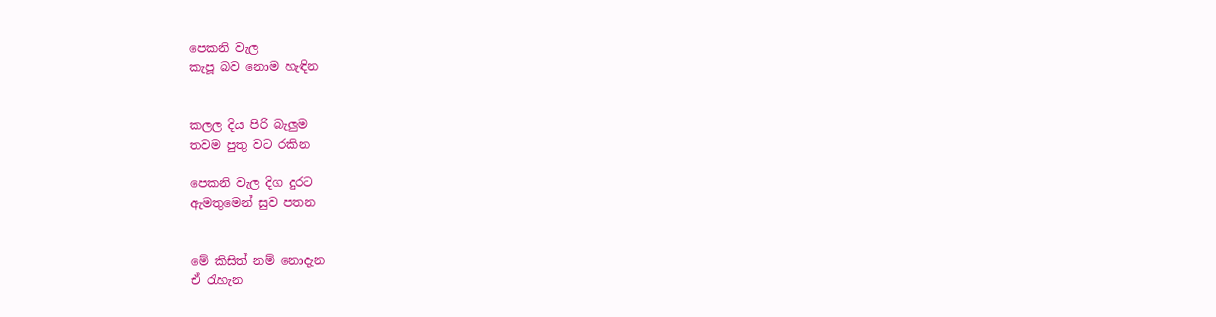පෙකනි වැල
කැපූ බව නොම හැඳින


කලල දිය පිරි බැලුම
තවම පුතු වට රකින

පෙකනි වැල දිග දුරට
ඇමතුමෙන් සුව පතන


මේ කිසිත් නම් නොදැන
ඒ රැහැන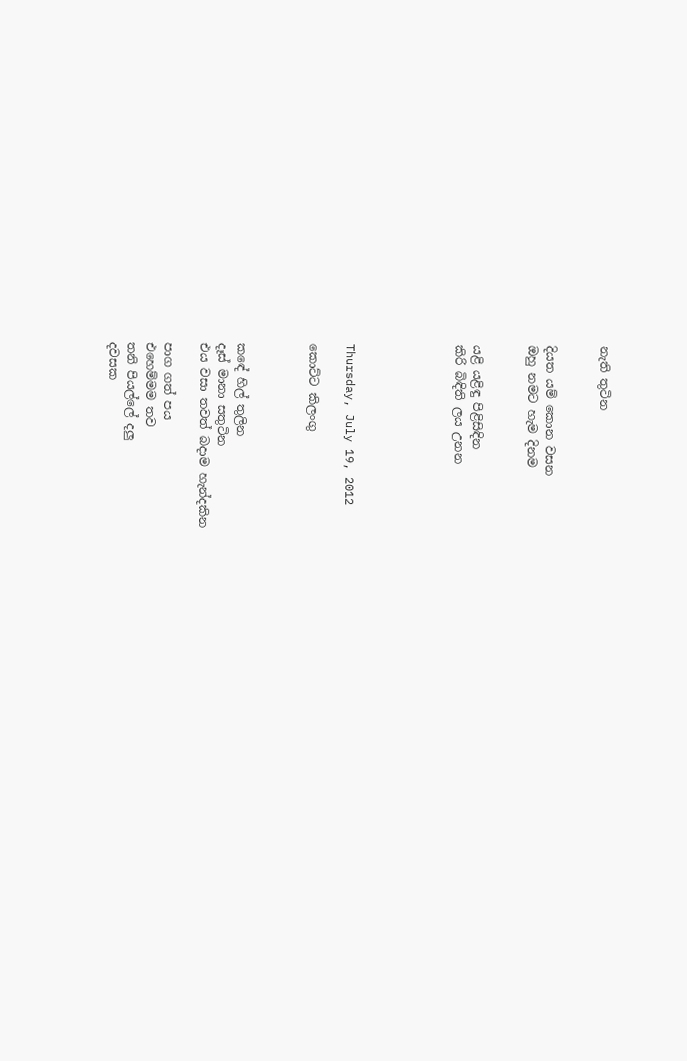නැති තුටින


දියත යම් කොන වසන
ඔහු නමට හැම දිනම


යළි යළිඳු පිළිසිඳින
කිරි බිඳිති ලය උනන





Thursday, July 19, 2012

කොට්ට කිලංගු



කඳේ හිල් තුලින
දෑස් මානා සතුටින
එය වසා තවත් බදාම හැන්දකින

පාග ගත් පය
එහෙම්මම තව
තනි පියල්ලේ දලු
දවසක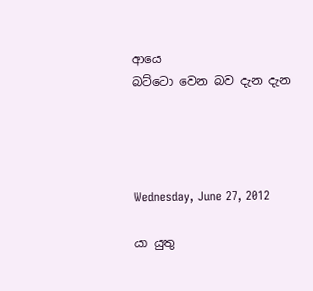ආයෙ
බට්ටො වෙන බව දැන දැන




Wednesday, June 27, 2012

යා යුතු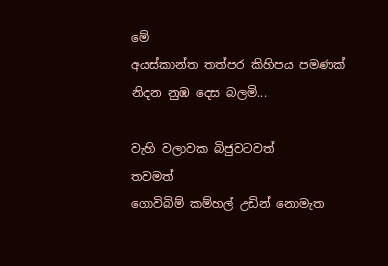මේ
අයස්කාන්ත තත්පර කිහිපය පමණක්
නිදන නුඹ දෙස බලමි...

වැහි වලාවක බිජුවටවත්
තවමත්
ගොවිබිම් කම්හල් උඩින් නොමැත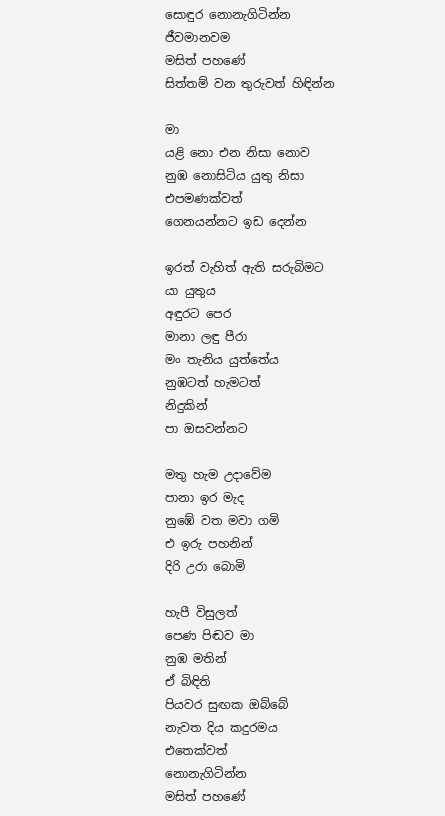සොඳුර නොනැගිටින්න
ජීවමානවම
මසිත් පහණේ
සිත්තම් වන තුරුවත් හිඳින්න

මා
යළි නො එන නිසා නොව
නුඹ නොසිටිය යුතු නිසා
එපමණක්වත්
ගෙනයන්නට ඉඩ දෙන්න

ඉරත් වැහිත් ඇති සරුබිමට
යා යුතුය
අඳුරට පෙර
මානා ලඳු පීරා
මං තැනිය යුත්තේය
නුඹටත් හැමටත්
නිදුකින්
පා ඔසවන්නට

මතු හැම උදාවේම
පානා ඉර මැද
නුඹේ වත මවා ගමි
එ ඉරු පහනින්
දිරි උරා බොමි

හැපී විසුලත්
පෙණ පිඬව මා
නුඹ මතින්
ඒ බිඳිති
පියවර සුඟක ඔබ්බේ
නැවත දිය කදුරමය
එතෙක්වත්
නොනැගිටින්න
මසිත් පහණේ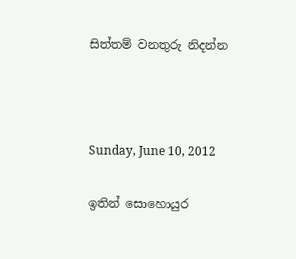සිත්තම් වනතුරු නිදන්න



Sunday, June 10, 2012

ඉතින් සොහොයුර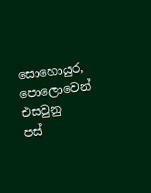සොහොයුර,
පොලොවෙන් එසවුනු
පස්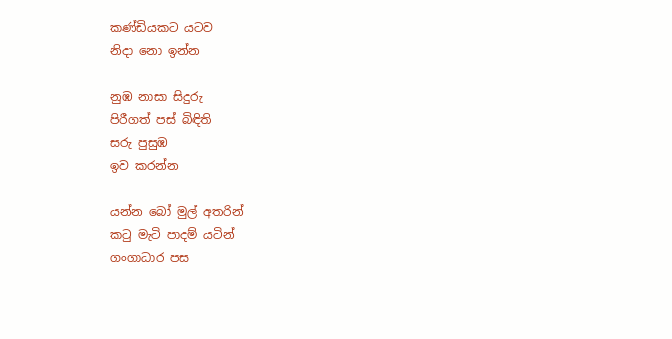කණ්ඩියකට යටව
නිදා නො ඉන්න

නුඹ නාසා සිදුරු
පිරීගත් පස් බිඳිති
සරු පුසුඹ
ඉව කරන්න

යන්න බෝ මුල් අතරින්
කටු මැටි පාදම් යටින්
ගංගාධාර පස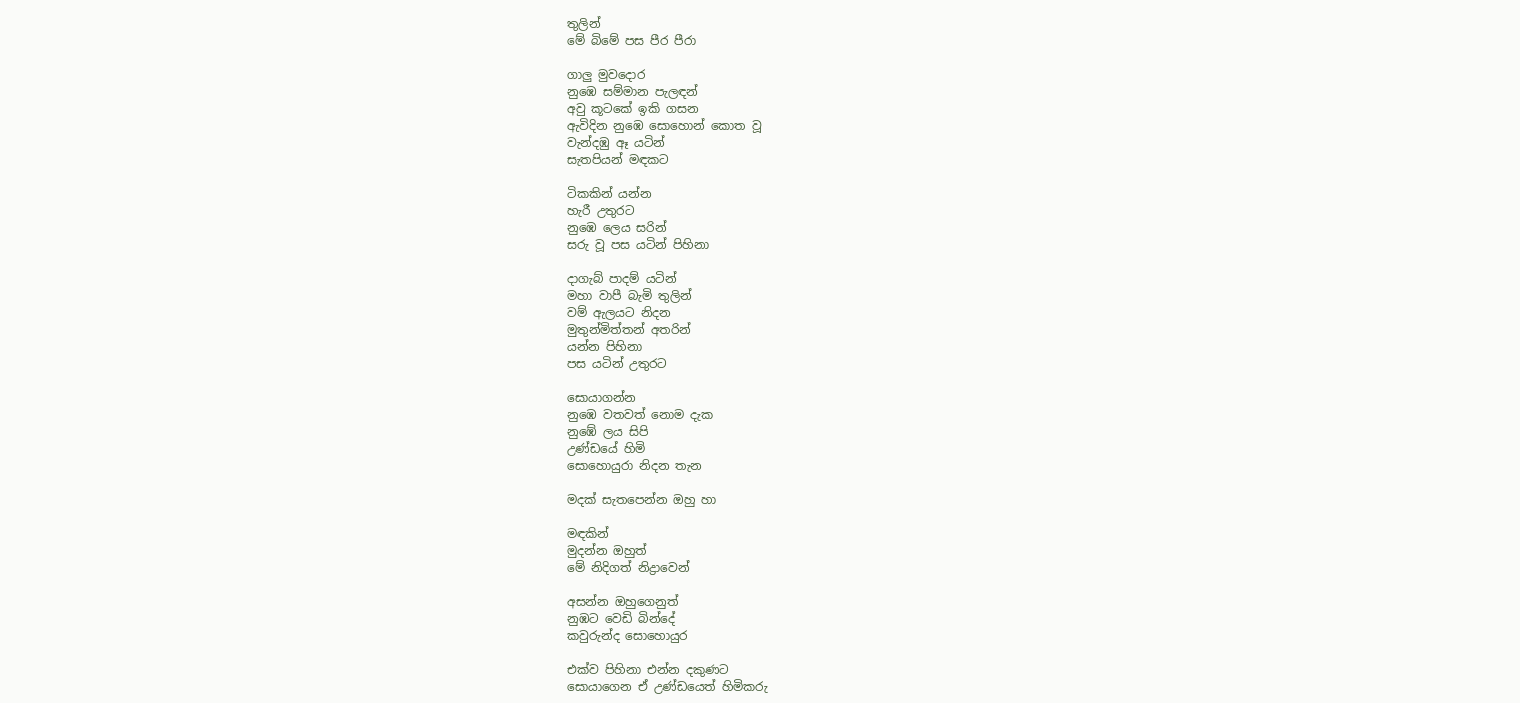තුලින්
මේ බිමේ පස පීර පීරා

ගාලු මුවදොර
නුඹෙ සම්මාන පැලඳන්
අවු කූටකේ ඉකි ගසන
ඇවිදින නුඹෙ සොහොන් කොත වූ
වැන්දඹු ඈ යටින්
සැතපියන් මඳකට

ටිකකින් යන්න
හැරී උතුරට
නුඹෙ ලෙය සරින්
සරු වූ පස යටින් පිහිනා

දාගැබ් පාදම් යටින්
මහා වාපී බැමි තුලින්
වම් ඇලයට නිදන
මුතුන්මිත්තන් අතරින්
යන්න පිහිනා
පස යටින් උතුරට

සොයාගන්න
නුඹෙ වතවත් නොම දැක
නුඹේ ලය සිපි
උණ්ඩයේ හිමි
සොහොයුරා නිදන තැන

මදක් සැතපෙන්න ඔහු හා

මඳකින්
මුදන්න ඔහුත්
මේ නිදිගත් නිද්‍රාවෙන්

අසන්න ඔහුගෙනුත්
නුඹට වෙඩි බින්දේ
කවුරුන්ද සොහොයුර

එක්ව පිහිනා එන්න දකුණට
සොයාගෙන ඒ උණ්ඩයෙත් හිමිකරු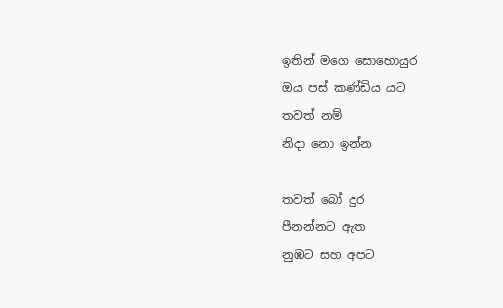ඉතින් මගෙ සොහොයුර
ඔය පස් කණ්ඩිය යට
තවත් නම්
නිදා නො ඉන්න

තවත් බෝ දුර
පීනන්නට ඇත
නුඹට සහ අපට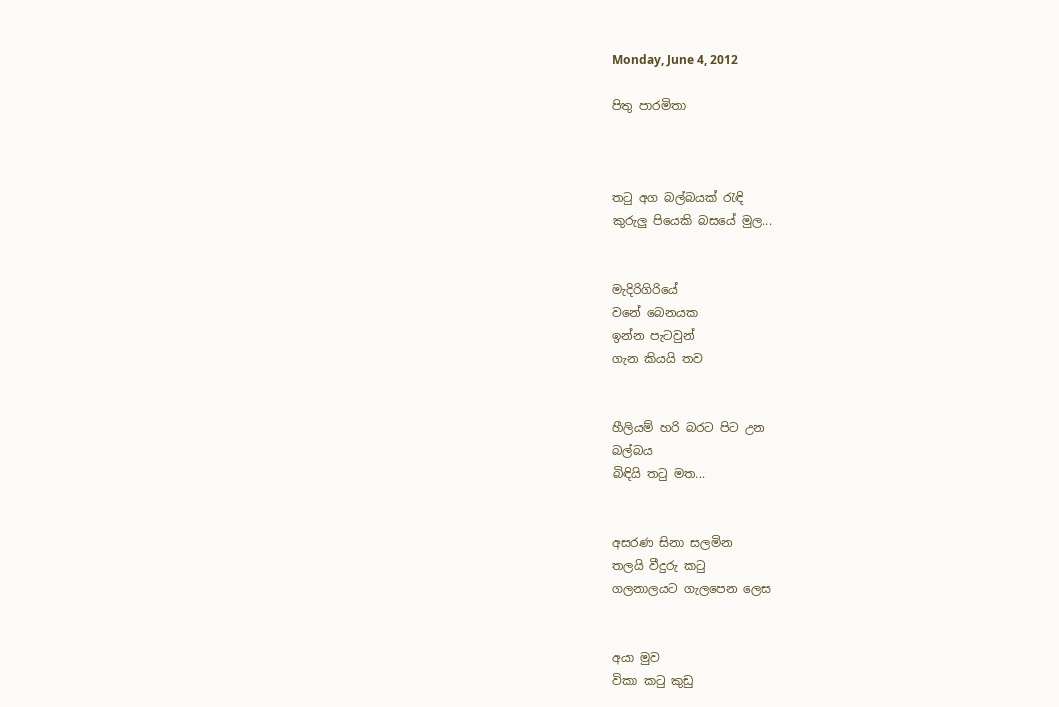Monday, June 4, 2012

පිතු පාරමිතා



තටු අග බල්බයක් රැඳි
කුරුලු පියෙකි බසයේ මුල...


මැදිරිගිරියේ
වනේ බෙනයක
ඉන්න පැටවුන්
ගැන කියයි තව


හීලියම් හරි බරට පිට උන
බල්බය
බිඳියි තටු මත...


අසරණ සිනා සලමින
තලයි වීදුරු කටු
ගලනාලයට ගැලපෙන ලෙස


අයා මුව
විකා කටු කුඩු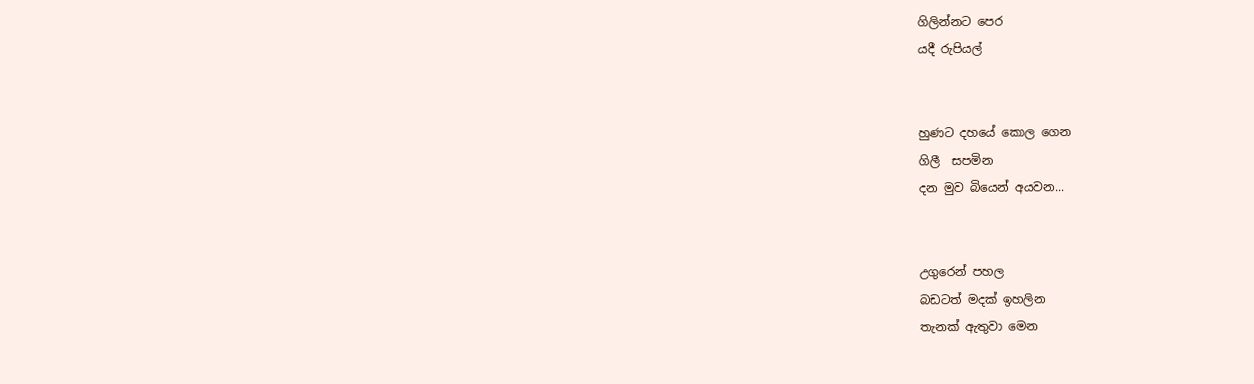ගිලින්නට පෙර
යදී රුපියල්


හුණට දහයේ කොල ගෙන
ගිලී  සපමින
දන මුව බියෙන් අයවන...


උගුරෙන් පහල
බඩටත් මදක් ඉහලින
තැනක් ඇතුවා මෙන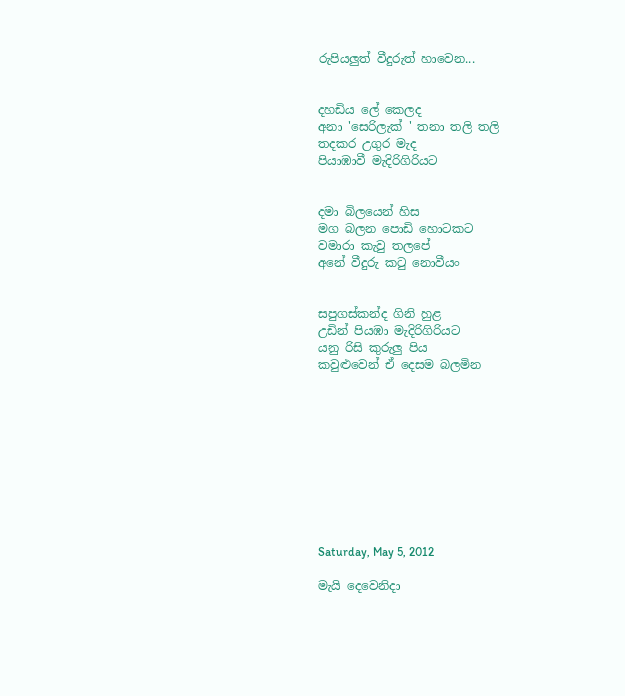රුපියලුත් වීදුරුත් හාවෙන...


දහඩිය ලේ කෙලද
අනා 'සෙරිලැක් ' තනා තලි තලි
තදකර උගුර මැද
පියාඹාවී මැදිරිගිරියට


දමා බිලයෙන් හිස
මග බලන පොඩි හොටකට
වමාරා කැවු තලපේ
අනේ වීදුරු කටු නොවීයං


සපුගස්කන්ද ගිනි හුළ
උඩින් පියඹා මැදිරිගිරියට
යනු රිසි කුරුලු පිය
කවුළුවෙන් ඒ දෙසම බලමින










Saturday, May 5, 2012

මැයි දෙවෙනිදා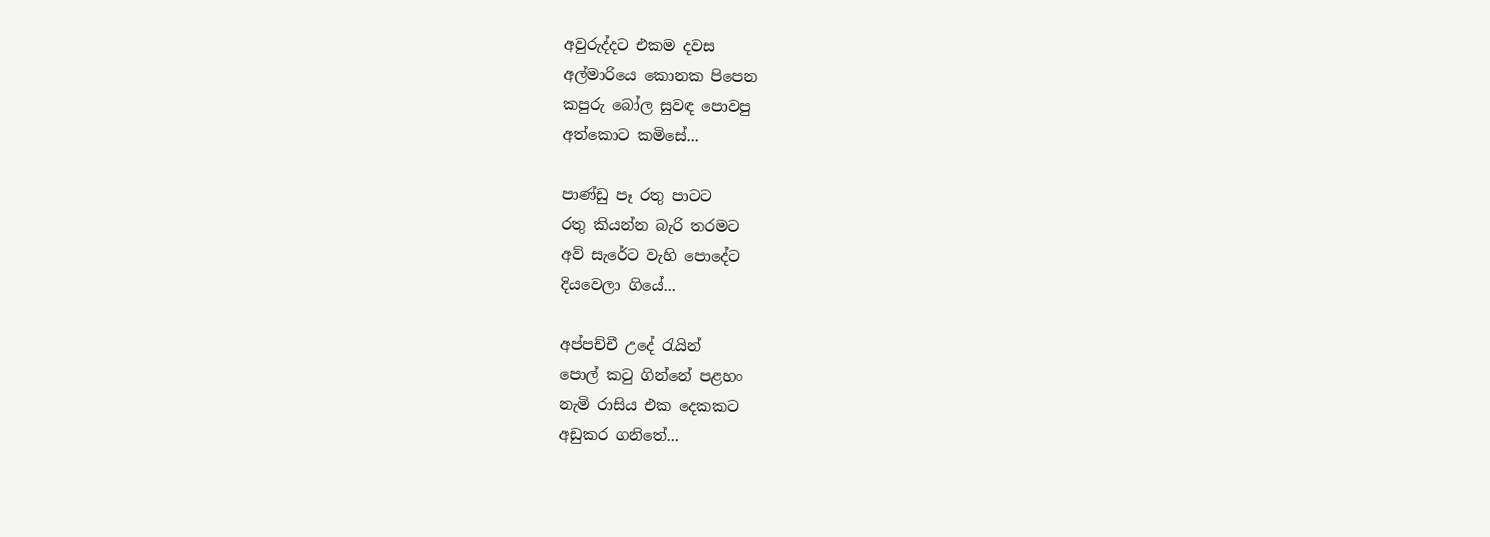අවුරුද්දට එකම දවස
අල්මාරියෙ කොනක පිපෙන
කපුරු බෝල සුවඳ පොවපු
අත්කොට කමිසේ...

පාණ්ඩු පෑ රතු පාටට
රතු කියන්න බැරි තරමට
අව් සැරේට වැහි පොදේට
දියවෙලා ගියේ...

අප්පච්චී උදේ රැයින්
පොල් කටු ගින්නේ පළහං
නැමි රාසිය එක දෙකකට
අඩුකර ගනිතේ...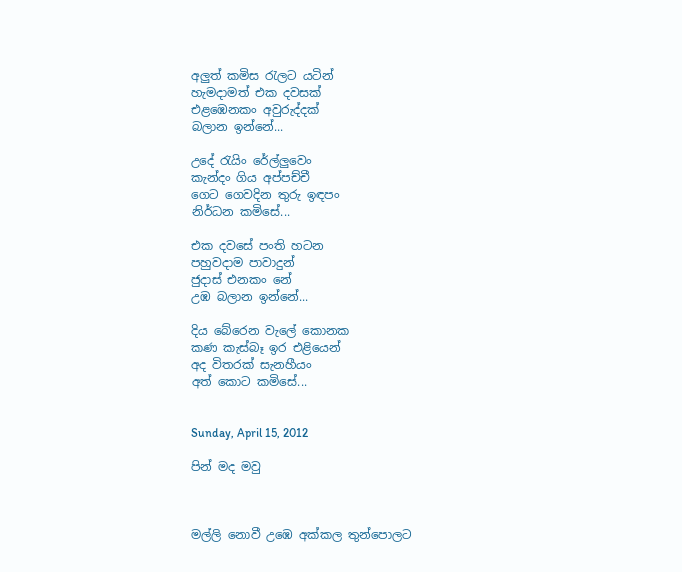අලුත් කමිස රැලට යටින්
හැමදාමත් එක දවසක්
එළඹෙනකං අවුරුද්දක්
බලාන ඉන්නේ...

උදේ රැයිං රේල්ලුවෙං
කැන්දං ගිය අප්පච්චී
ගෙට ගෙවදින තුරු ඉඳපං
නිර්ධන කමිසේ...

එක දවසේ පංති හටන
පහුවදාම පාවාදුන්
ජුදාස් එනකං නේ
උඹ බලාන ඉන්නේ...

දිය බේරෙන වැලේ කොනක
කණ කැස්බෑ ඉර එළියෙන්
අද විතරක් සැනහීයං
අත් කොට කමිසේ...


Sunday, April 15, 2012

පින් මද මවු



මල්ලි නොවී උඹෙ අක්කල තුන්පොලට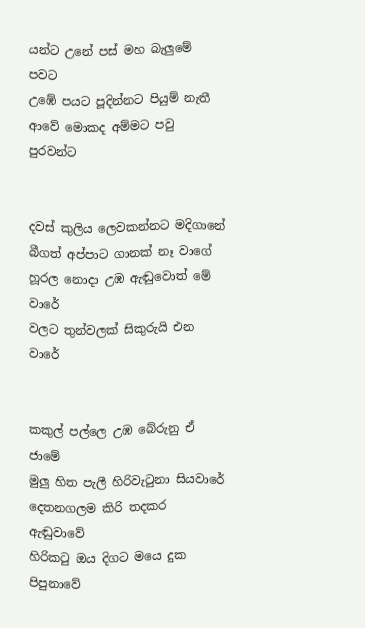යන්ට උනේ පස් මහ බැලුමේ පවට
උඹේ පයට පූදින්නට පියුම් නැතී
ආවේ මොකද අම්මට පවු පුරවන්ට


දවස් කුලිය ලෙවකන්නට මදිගානේ
බීගත් අප්පාට ගානක් නෑ වාගේ
හූරල නොදා උඹ ඇඬුවොත් මේ වාරේ
වලට තුන්වලක් සිකුරුයි එන වාරේ


කකුල් පල්ලෙ උඹ බේරුනු ඒ ජාමේ
මුලු හිත පැලී හිරිවැටුනා සියවාරේ
දෙතනගලම කිරි තදකර ඇඬුවාවේ
හිරිකටු ඔය දිගට මයෙ දුක පිපුනාවේ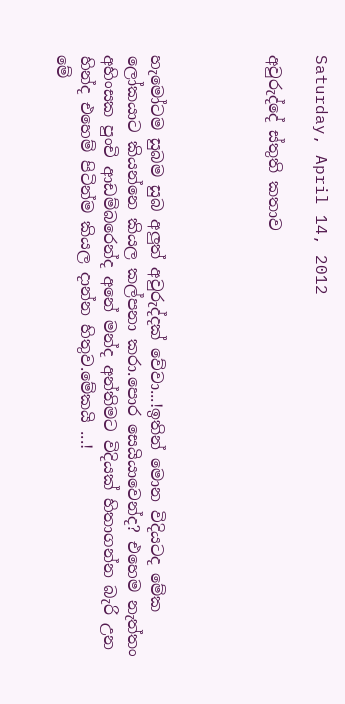Saturday, April 14, 2012

අවුරුද්දේ ස්තුති කතාව




හැමෝටම සුබම සුබ අලුත් අවුරුද්දක් වේවා...!ඉතින් මොන විදියටද මේක ලෝකයාට කියන්නෙ කියල කල්පනා කරා.පොර සෙයියාවෙන්ද? එහෙම නැත්තං අහිංසක පුංචි ආඩම්බරෙන්ද අනේ මන්ද අන්තිමට විදියක් හිතාගන්න බැරි උන හින්ද එහෙම් පිටින්ම කියල දාන්න හිතුව.මේකයි ...!
මේ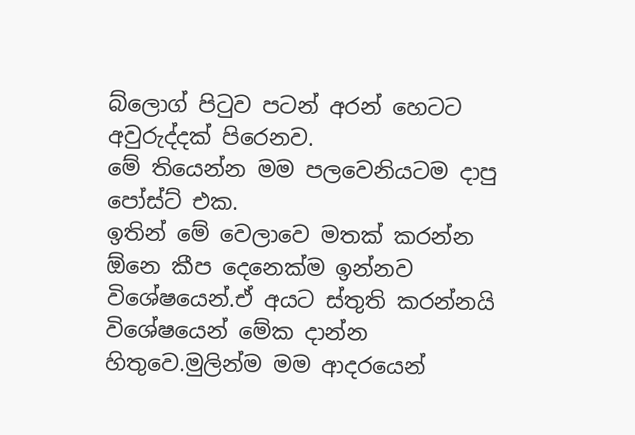බ්ලොග් පිටුව පටන් අරන් හෙටට අවුරුද්දක් පිරෙනව.
මේ තියෙන්න මම පලවෙනියටම දාපු පෝස්ට් එක.
ඉතින් මේ වෙලාවෙ මතක් කරන්න ඕනෙ කීප දෙනෙක්ම ඉන්නව විශේෂයෙන්.ඒ අයට ස්තුති කරන්නයි විශේෂයෙන් මේක දාන්න හිතුවෙ.මුලින්ම මම ආදරයෙන්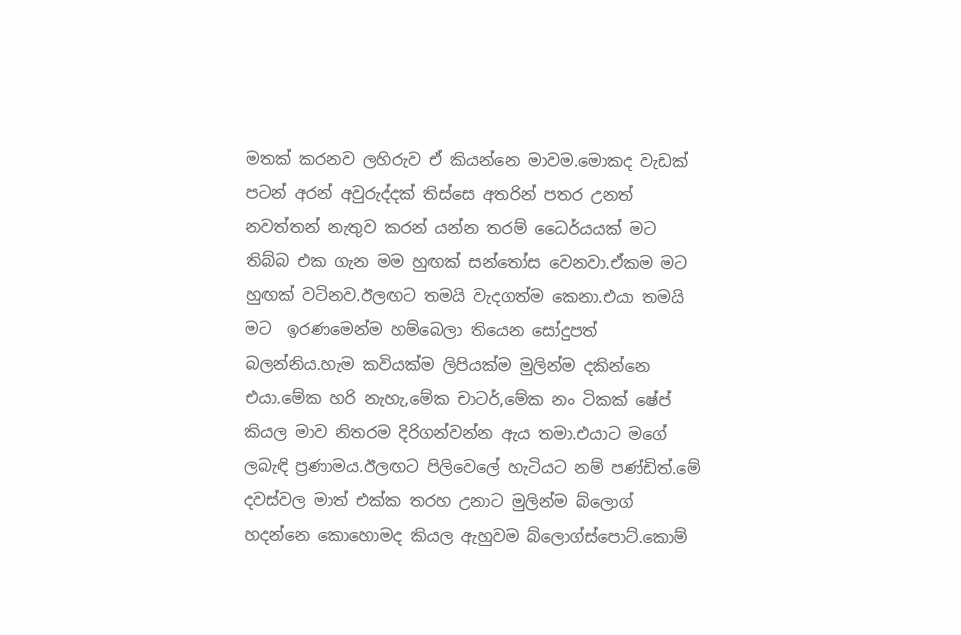මතක් කරනව ලහිරුව ඒ කියන්නෙ මාවම.මොකද වැඩක් පටන් අරන් අවුරුද්දක් තිස්සෙ අතරින් පතර උනත් නවත්තන් නැතුව කරන් යන්න තරම් ධෛර්යයක් මට තිබ්බ එක ගැන මම හුඟක් සන්තෝස වෙනවා.ඒකම මට හුඟක් වටිනව.ඊලඟට තමයි වැදගත්ම කෙනා.එයා තමයි මට  ඉරණමෙන්ම හම්බෙලා තියෙන සෝදුපත් බලන්නිය.හැම කවියක්ම ලිපියක්ම මුලින්ම දකින්නෙ එයා.මේක හරි නැහැ,මේක චාටර්,මේක නං ටිකක් ෂේප් කියල මාව නිතරම දිරිගන්වන්න ඇය තමා.එයාට මගේ ලබැඳි ප්‍රණාමය.ඊලඟට පිලිවෙලේ හැටියට නම් පණ්ඩිත්.මේ දවස්වල මාත් එක්ක තරහ උනාට මුලින්ම බ්ලොග් හදන්නෙ කොහොමද කියල ඇහුවම බ්ලොග්ස්පොට්.කොම්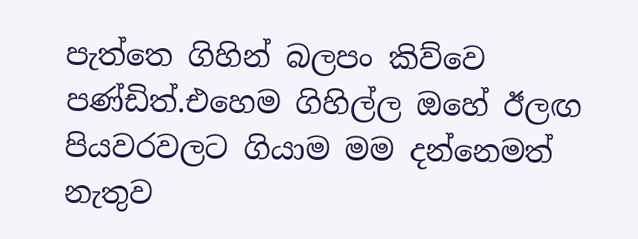පැත්තෙ ගිහින් බලපං කිව්වෙ පණ්ඩිත්.එහෙම ගිහිල්ල ඔහේ ඊලඟ පියවරවලට ගියාම මම දන්නෙමත් නැතුව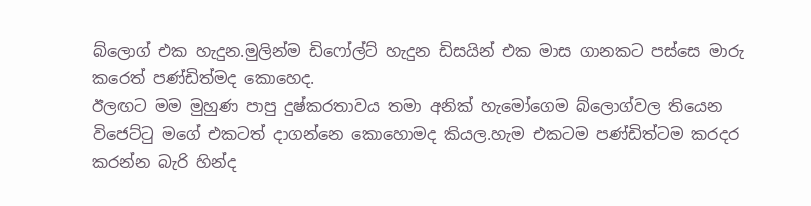බ්ලොග් එක හැදුන.මුලින්ම ඩිෆෝල්ට් හැදුන ඩිසයින් එක මාස ගානකට පස්සෙ මාරු කරෙත් පණ්ඩිත්මද කොහෙද.
ඊලඟට මම මුහුණ පාපු දුෂ්කරතාවය තමා අනික් හැමෝගෙම බ්ලොග්වල තියෙන විජෙට්ටු මගේ එකටත් දාගන්නෙ කොහොමද කියල.හැම එකටම පණ්ඩිත්ටම කරදර කරන්න බැරි හින්ද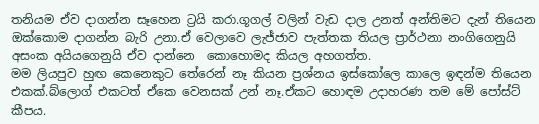තනියම ඒව දාගන්න සෑහෙන ට්‍රයි කරා.ගූගල් වලින් වැඩ දාල උනත් අන්තිමට දැන් තියෙන ඔක්කොම දාගන්න බැරි උනා.ඒ වෙලාවෙ ලැජ්ජාව පැත්තක තියල ප්‍රාර්ථනා නංගිගෙනුයි අසංක අයියගෙනුයි ඒව දාන්නෙ  කොහොමද කියල අහගත්ත.
මම ලියපුව හුඟ කෙනෙකුට තේරෙන් නෑ කියන ප්‍රශ්නය ඉස්කෝලෙ කාලෙ ඉඳන්ම තියෙන එකක්.බ්ලොග් එකටත් ඒකෙ වෙනසක් උන් නෑ.ඒකට හොඳම උදාහරණ තම මේ පෝස්ට් කීපය.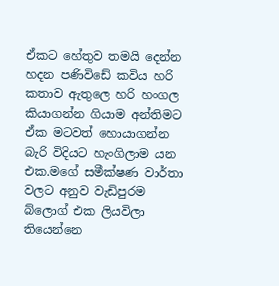ඒකට හේතුව තමයි දෙන්න හදන පණිවිඩේ කවිය හරි කතාව ඇතුලෙ හරි හංගල කියාගන්න ගියාම අන්තිමට ඒක මටවත් හොයාගන්න  බැරි විදියට හැංගිලාම යන එක.මගේ සමීක්ෂණ වාර්තා වලට අනුව වැඩිපුරම බ්ලොග් එක ලියවිලා තියෙන්නෙ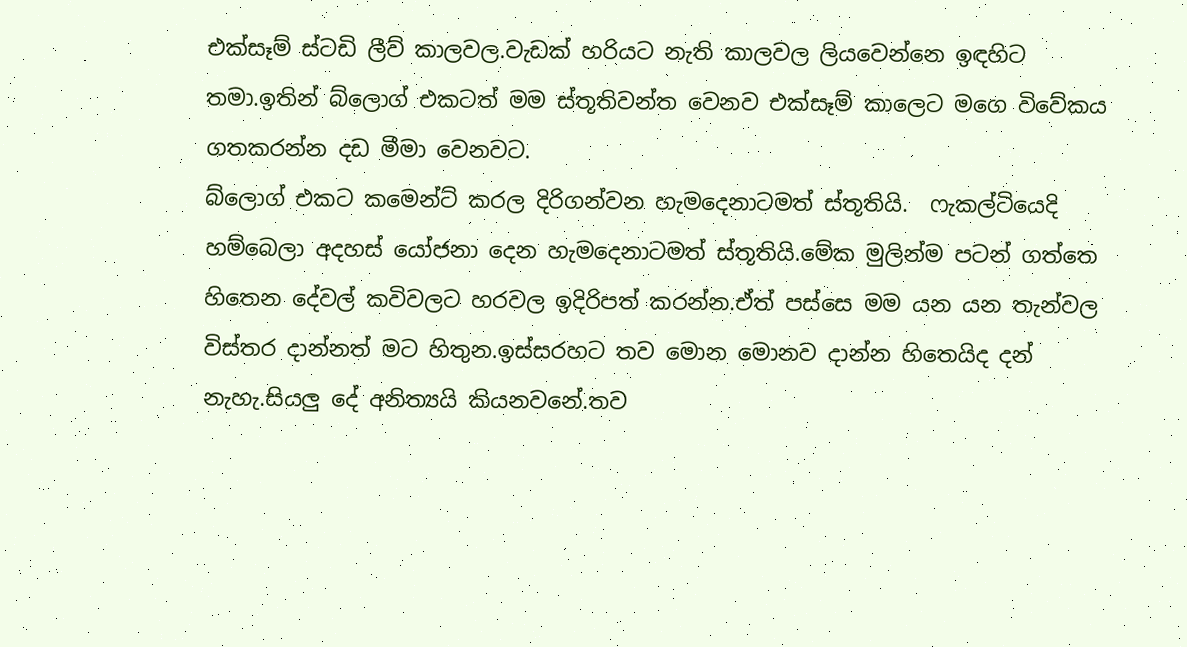එක්සෑම් ස්ටඩි ලීව් කාලවල.වැඩක් හරියට නැති කාලවල ලියවෙන්නෙ ඉඳහිට තමා.ඉතින් බ්ලොග් එකටත් මම ස්තූතිවන්ත වෙනව එක්සෑම් කාලෙට මගෙ විවේකය ගතකරන්න දඩ මීමා වෙනවට.
බ්ලොග් එකට කමෙන්ට් කරල දිරිගන්වන හැමදෙනාටමත් ස්තූතියි.  ෆැකල්ටියෙදි හම්බෙලා අදහස් යෝජනා දෙන හැමදෙනාටමත් ස්තූතියි.මේක මුලින්ම පටන් ගත්තෙ හිතෙන දේවල් කවිවලට හරවල ඉදිරිපත් කරන්න.ඒත් පස්සෙ මම යන යන තැන්වල විස්තර දාන්නත් මට හිතුන.ඉස්සරහට තව මොන මොනව දාන්න හිතෙයිද දන් නැහැ.සියලු දේ අනිත්‍යයි කියනවනේ.තව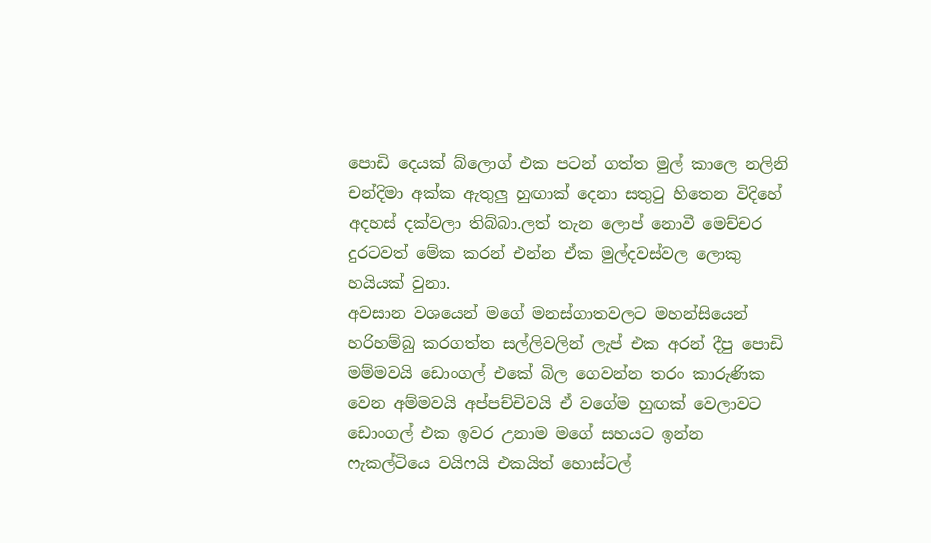පොඩි දෙයක් බ්ලොග් එක පටන් ගත්ත මුල් කාලෙ නලිනි චන්දිමා අක්ක ඇතුලු හුඟාක් දෙනා සතුටු හිතෙන විදිහේ අදහස් දක්වලා තිබ්බා.ලත් තැන ලොප් නොවී මෙච්චර දුරටවත් මේක කරන් එන්න ඒක මුල්දවස්වල ලොකු හයියක් වුනා.
අවසාන වශයෙන් මගේ මනස්ගාතවලට මහන්සියෙන් හරිහම්බු කරගත්ත සල්ලිවලින් ලැප් එක අරන් දීපු පොඩි මම්මවයි ඩොංගල් එකේ බිල ගෙවන්න තරං කාරුණික වෙන අම්මවයි අප්පච්චිවයි ඒ වගේම හුඟක් වෙලාවට ඩොංගල් එක ඉවර උනාම මගේ සහයට ඉන්න ෆැකල්ටියෙ වයිෆයි එකයිත් හොස්ටල්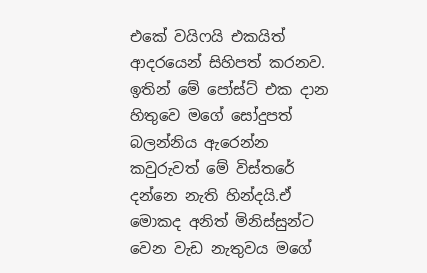එකේ වයිෆයි එකයිත් ආදරයෙන් සිහිපත් කරනව. ඉතින් මේ පෝස්ට් එක දාන හිතුවෙ මගේ සෝදුපත් බලන්නිය ඇරෙන්න කවුරුවත් මේ විස්තරේ දන්නෙ නැති හින්දයි.ඒ මොකද අනිත් මිනිස්සුන්ට වෙන වැඩ නැතුවය මගේ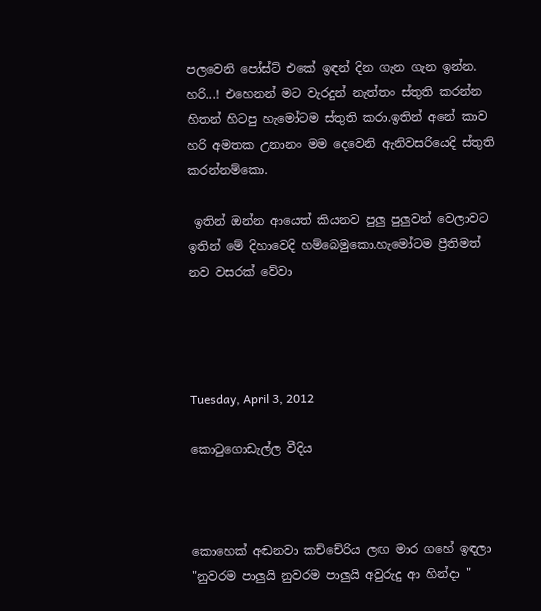පලවෙනි පෝස්ට් එකේ ඉඳන් දින ගැන ගැන ඉන්න.
හරි...! එහෙනන් මට වැරදුන් නැත්තං ස්තුති කරන්න හිතන් හිටපු හැමෝටම ස්තුති කරා.ඉතින් අනේ කාව හරි අමතක උනානං මම දෙවෙනි ඇනිවසරියෙදි ස්තුති කරන්නම්කො.

 ඉතින් ඔන්න ආයෙත් කියනව පුලු පුලුවන් වෙලාවට ඉතින් මේ දිහාවෙදි හම්බෙමුකො.හැමෝටම ප්‍රීතිමත් නව වසරක් වේවා




Tuesday, April 3, 2012

කොටුගොඩැල්ල වීදිය



කොහෙක් අඬනවා කච්චේරිය ලඟ මාර ගහේ ඉඳලා
"නුවරම පාලුයි නුවරම පාලුයි අවුරුදු ආ හින්දා "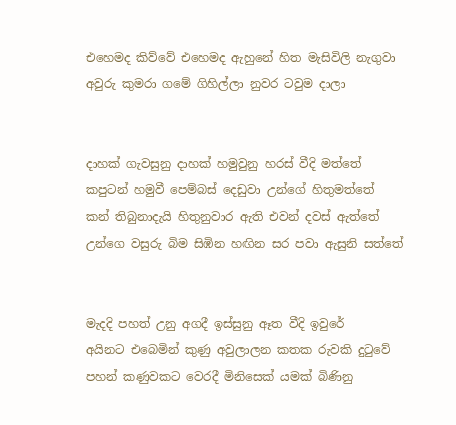එහෙමද කිව්වේ එහෙමද ඇහුනේ හිත මැසිවිලි නැගුවා
අවුරු කුමරා ගමේ ගිහිල්ලා නුවර ටවුම දාලා


දාහක් ගැවසුනු දාහක් හමුවුනු හරස් වීදි මත්තේ
කපුටන් හමුවී පෙම්බස් දෙඩුවා උන්ගේ හිතුමත්තේ
කන් තිබුනාදැයි හිතුනුවාර ඇති එවන් දවස් ඇත්තේ
උන්ගෙ වසුරු බිම සිඹින හඟින සර පවා ඇසුනි සත්තේ


මැදදි පහත් උනු අගදී ඉස්සුනු ඈත වීදි ඉවුරේ
අයිනට එබෙමින් කුණු අවුලාලන කතක රුවකි දුටුවේ
පහන් කණුවකට වෙරදී මිනිසෙක් යමක් බිණිනු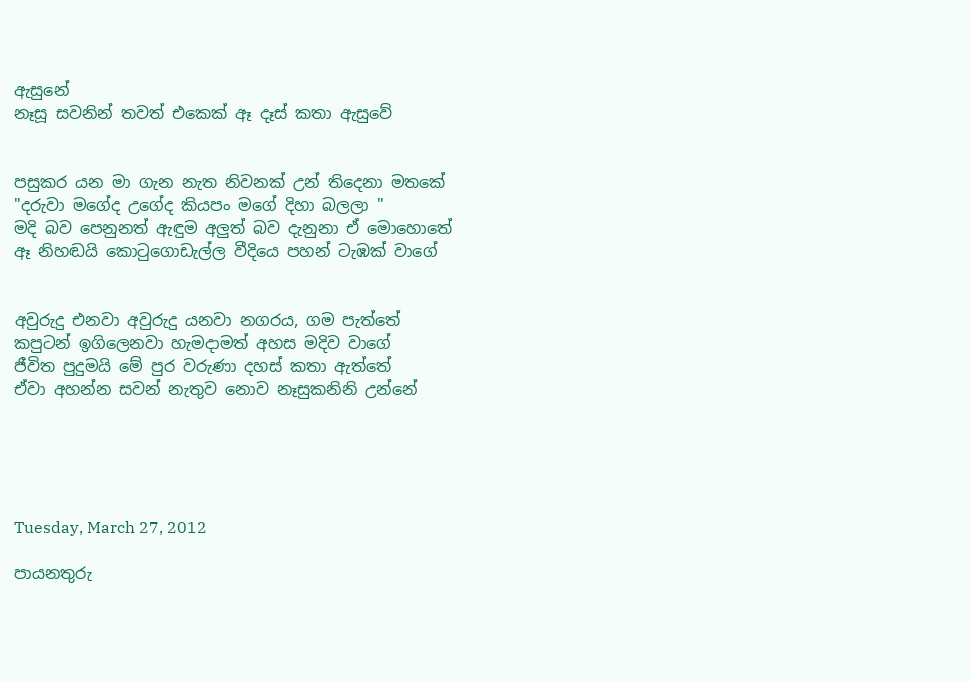ඇසුනේ
නෑසූ සවනින් තවත් එකෙක් ඈ දෑස් කතා ඇසුවේ


පසුකර යන මා ගැන නැත නිවනක් උන් තිදෙනා මතකේ
"දරුවා මගේද උගේද කියපං මගේ දිහා බලලා "
මදි බව පෙනුනත් ඇඳුම අලුත් බව දැනුනා ඒ මොහොතේ
ඈ නිහඬයි කොටුගොඩැල්ල වීදියෙ පහන් ටැඹක් වාගේ


අවුරුදු එනවා අවුරුදු යනවා නගරය, ගම පැත්තේ
කපුටන් ඉගිලෙනවා හැමදාමත් අහස මදිව වාගේ
ජීවිත පුදුමයි මේ පුර වරුණා දහස් කතා ඇත්තේ
ඒවා අහන්න සවන් නැතුව නොව නෑසුකනිනි උන්නේ





Tuesday, March 27, 2012

පායනතුරු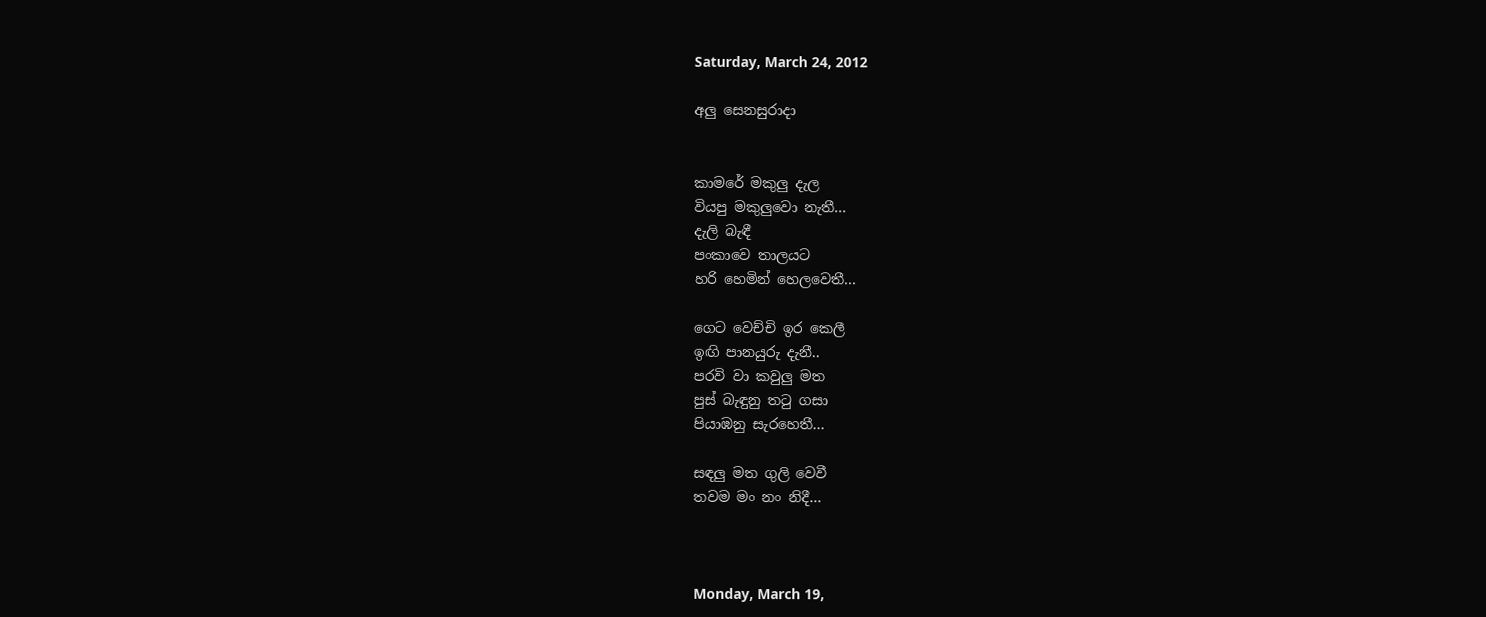Saturday, March 24, 2012

අලු සෙනසුරාදා


කාමරේ මකුලු දැල
වියපු මකුලුවො නැතී...
දැලි බැඳී
පංකාවෙ තාලයට
හරි හෙමින් හෙලවෙතී...

ගෙට වෙච්චි ඉර කෙලී
ඉඟි පානයුරු දැනී..
පරවි වා කවුලු මත
පුස් බැඳුනු තටු ගසා
පියාඹනු සැරහෙතී...

සඳලු මත ගුලි වෙවී
තවම මං නං නිදී...



Monday, March 19,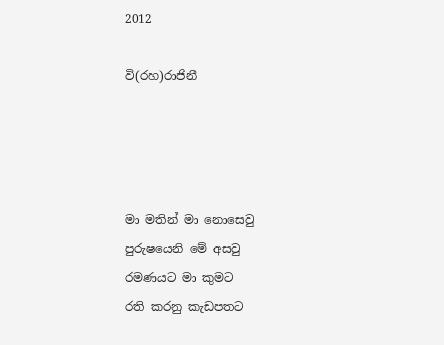2012

වි(රහ)රාජිනී




මා මතින් මා නොසෙවු
පුරුෂයෙනි මේ අසවු
රමණයට මා කුමට
රති කරනු කැඩපතට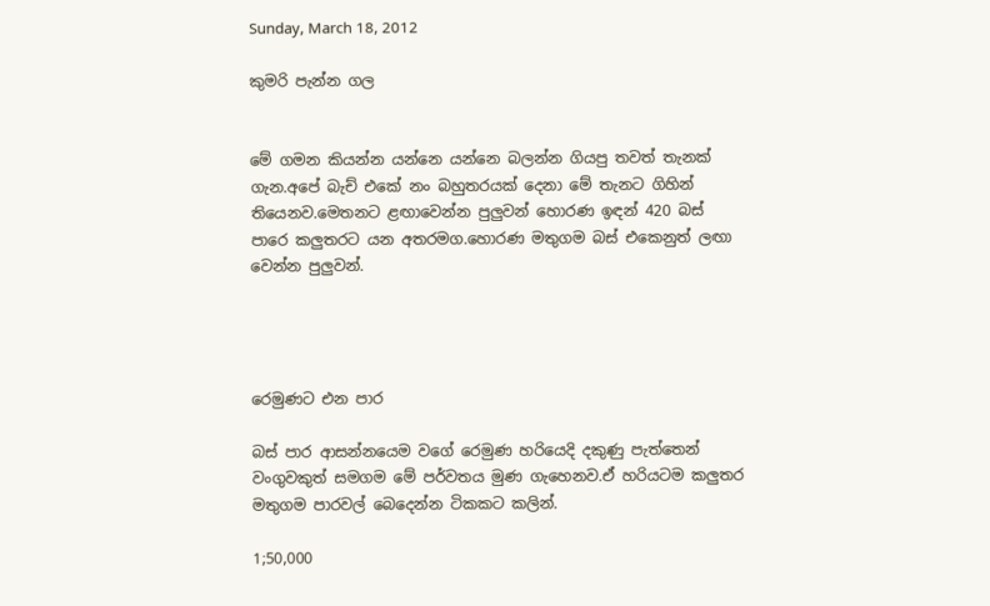Sunday, March 18, 2012

කුමරි පැන්න ගල


මේ ගමන කියන්න යන්නෙ යන්නෙ බලන්න ගියපු තවත් තැනක් ගැන.අපේ බැච් එකේ නං බහුතරයක් දෙනා මේ තැනට ගිහින් තියෙනව.මෙතනට ළඟාවෙන්න පුලුවන් හොරණ ඉඳන් 420 බස් පාරෙ කලුතරට යන අතරමග.හොරණ මතුගම බස් එකෙනුත් ලඟා වෙන්න පුලුවන්.




රෙමුණට එන පාර

බස් පාර ආසන්නයෙම වගේ රෙමුණ හරියෙදි දකුණු පැත්තෙන් වංගුවකුත් සමගම මේ පර්වතය මුණ ගැහෙනව.ඒ හරියටම කලුතර මතුගම පාරවල් බෙදෙන්න ටිකකට කලින්.

1;50,000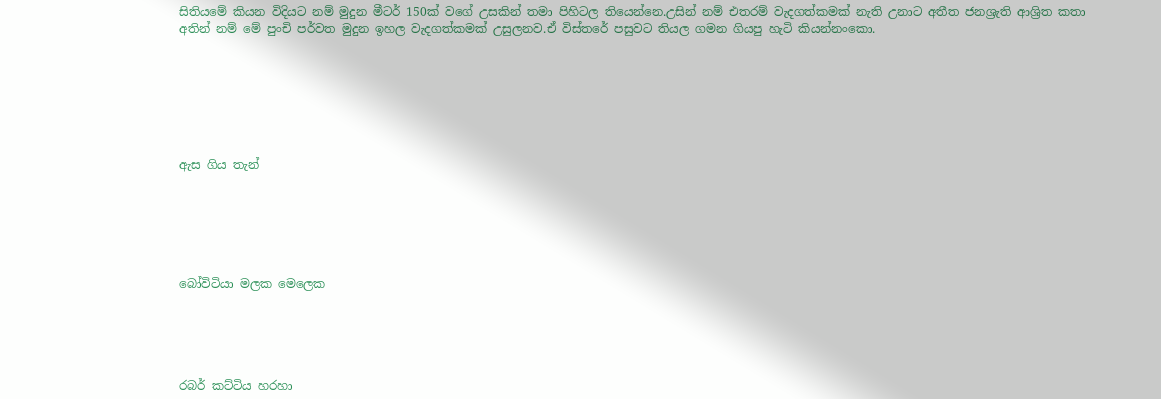සිතියමේ කියන විදියට නම් මුදුන මීටර් 150ක් වගේ උසකින් තමා පිහිටල තියෙන්නෙ.උසින් නම් එතරම් වැදගත්කමක් නැති උනාට අතීත ජනශ්‍රැති ආශ්‍රිත කතා අතින් නම් මේ පුංචි පර්වත මුදුන ඉහල වැදගත්කමක් උසුලනව.ඒ විස්තරේ පසුවට තියල ගමන ගියපු හැටි කියන්නංකො.







ඇස ගිය තැන්






බෝවිටියා මලක මෙලෙක





රබර් කට්ටිය හරහා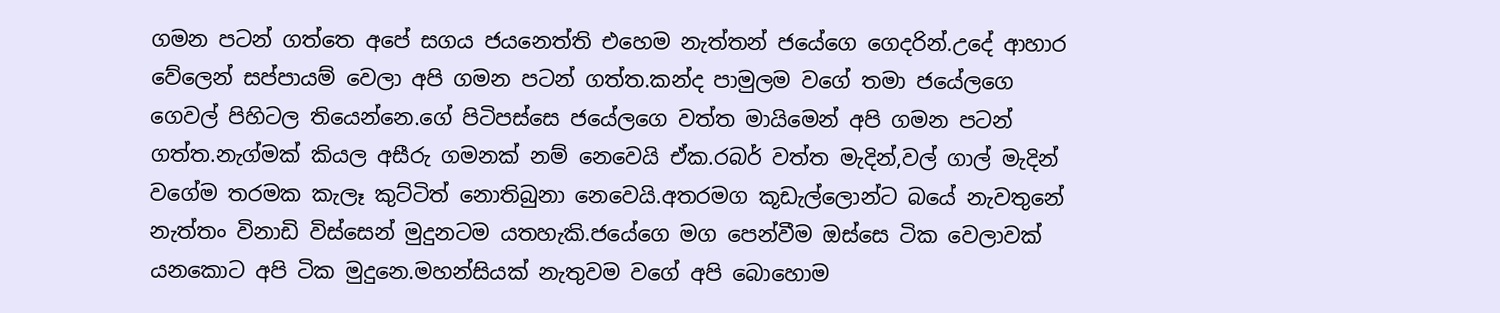ගමන පටන් ගත්තෙ අපේ සගය ජයනෙත්ති එහෙම නැත්තන් ජයේගෙ ගෙදරින්.උදේ ආහාර වේලෙන් සප්පායම් වෙලා අපි ගමන පටන් ගත්ත.කන්ද පාමුලම වගේ තමා ජයේලගෙ ගෙවල් පිහිටල තියෙන්නෙ.ගේ පිටිපස්සෙ ජයේලගෙ වත්ත මායිමෙන් අපි ගමන පටන් ගත්ත.නැග්මක් කියල අසීරු ගමනක් නම් නෙවෙයි ඒක.රබර් වත්ත මැදින්,වල් ගාල් මැදින් වගේම තරමක කැලෑ කුට්ටිත් නොතිබුනා නෙවෙයි.අතරමග කූඩැල්ලොන්ට බයේ නැවතුනේ නැත්තං විනාඩි විස්සෙන් මුදුනටම යතහැකි.ජයේගෙ මග පෙන්වීම ඔස්සෙ ටික වෙලාවක් යනකොට අපි ටික මුදුනෙ.මහන්සියක් නැතුවම වගේ අපි බොහොම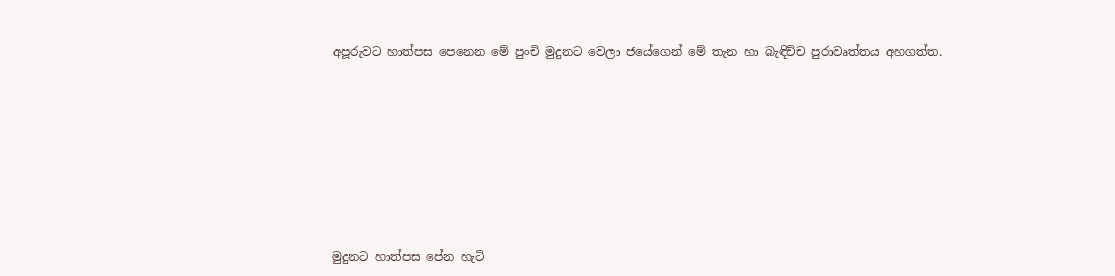අපූරුවට හාත්පස පෙනෙන මේ පුංචි මුදුනට වෙලා ජයේගෙන් මේ තැන හා බැඳිච්ච පුරාවෘත්තය අහගත්ත.









මුදුනට හාත්පස පේන හැටි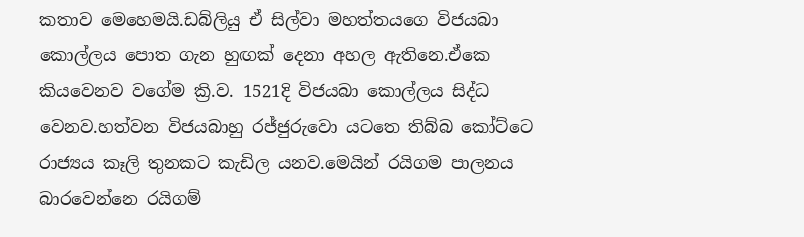කතාව මෙහෙමයි.ඩබ්ලියු ඒ සිල්වා මහත්තයගෙ විජයබා කොල්ලය පොත ගැන හුඟක් දෙනා අහල ඇතිනෙ.ඒකෙ කියවෙනව වගේම ක්‍රි.ව. 1521දි විජයබා කොල්ලය සිද්ධ වෙනව.හත්වන විජයබාහු රජ්ජුරුවො යටතෙ තිබ්බ කෝට්ටෙ රාජ්‍යය කෑලි තුනකට කැඩිල යනව.මෙයින් රයිගම පාලනය බාරවෙන්නෙ රයිගම්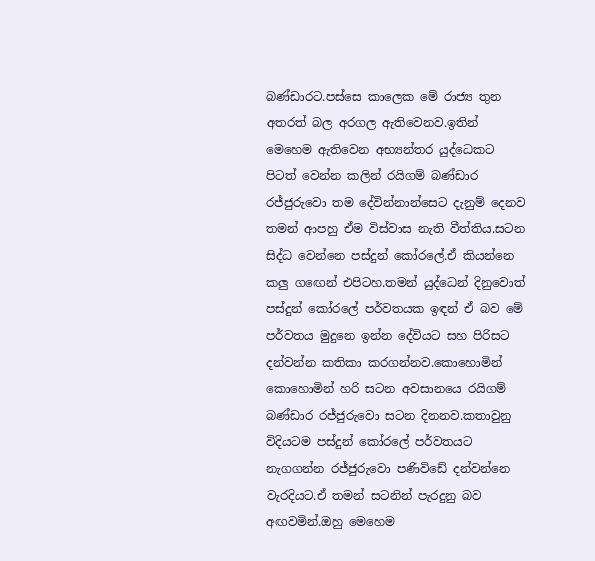බණ්ඩාරට.පස්සෙ කාලෙක මේ රාජ්‍ය තුන අතරත් බල අරගල ඇතිවෙනව.ඉතින් මෙහෙම ඇතිවෙන අභ්‍යන්තර යුද්ධෙකට පිටත් වෙන්න කලින් රයිගම් බණ්ඩාර රජ්ජුරුවො තම දේවින්නාන්සෙට දැනුම් දෙනව තමන් ආපහු ඒම විස්වාස නැති වීත්තිය.සටන සිද්ධ වෙන්නෙ පස්දුන් කෝරලේ.ඒ කියන්නෙ කලු ගඟෙන් එපිටහ.තමන් යුද්ධෙන් දිනුවොත් පස්දුන් කෝරලේ පර්වතයක ඉඳන් ඒ බව මේ පර්වතය මුදුනෙ ඉන්න දේවියට සහ පිරිසට දන්වන්න කතිකා කරගන්නව.කොහොමින් කොහොමින් හරි සටන අවසානයෙ රයිගම් බණ්ඩාර රජ්ජුරුවො සටන දිනනව.කතාවුනු විදියටම පස්දුන් කෝරලේ පර්වතයට නැගගන්න රජ්ජුරුවො පණිවිඩේ දන්වන්නෙ වැරදියට.ඒ තමන් සටනින් පැරදුනු බව අඟවමින්.ඔහු මෙහෙම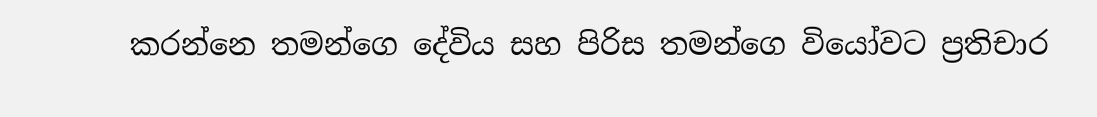කරන්නෙ තමන්ගෙ දේවිය සහ පිරිස තමන්ගෙ වියෝවට ප්‍රතිචාර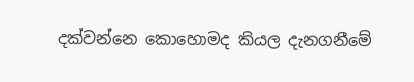දක්වන්නෙ කොහොමද කියල දැනගනීමේ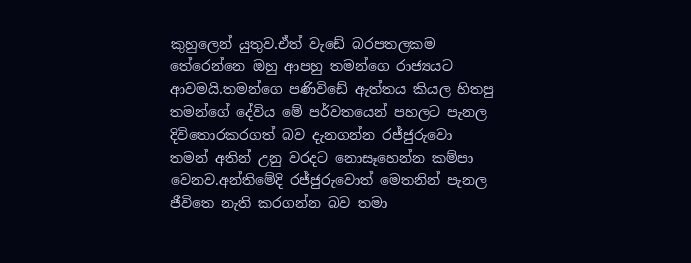කුහුලෙන් යුතුව.ඒත් වැඩේ බරපතලකම තේරෙන්නෙ ඔහු ආපහු තමන්ගෙ රාජ්‍යයට ආවමයි.තමන්ගෙ පණිවිඩේ ඇත්තය කියල හිතපු තමන්ගේ දේවිය මේ පර්වතයෙන් පහලට පැනල දිවිතොරකරගත් බව දැනගන්න රජ්ජුරුවො තමන් අතින් උනු වරදට නොසෑහෙන්න කම්පා වෙනව.අන්තිමේදි රජ්ජුරුවොත් මෙතනින් පැනල ජීවිතෙ නැති කරගන්න බව තමා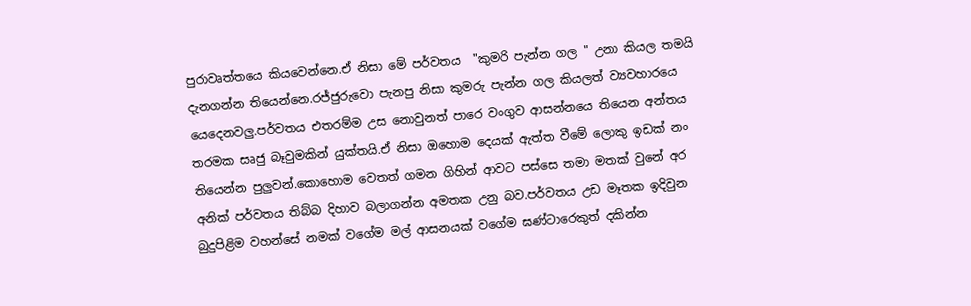පුරාවෘත්තයෙ කියවෙන්නෙ.ඒ නිසා මේ පර්වතය  "කුමරි පැන්න ගල " උනා කියල තමයි දැනගන්න තියෙන්නෙ.රජ්ජුරුවො පැනපු නිසා කුමරු පැන්න ගල කියලත් ව්‍යවහාරයෙ යෙදෙනවලු.පර්වතය එතරම්ම උස නොවුනත් පාරෙ වංගුව ආසන්නයෙ තියෙන අන්තය තරමක සෘජු බෑවුමකින් යුක්තයි.ඒ නිසා ඔහොම දෙයක් ඇත්ත වීමේ ලොකු ඉඩක් නං තියෙන්න පුලුවන්.කොහොම වෙතත් ගමන ගිහින් ආවට පස්සෙ තමා මතක් වුනේ අර අනික් පර්වතය තිබ්බ දිහාව බලාගන්න අමතක උනු බව.පර්වතය උඩ මෑතක ඉදිවුන බුදුපිළිම වහන්සේ නමක් වගේම මල් ආසනයක් වගේම ඝණ්ටාරෙකුත් දකින්න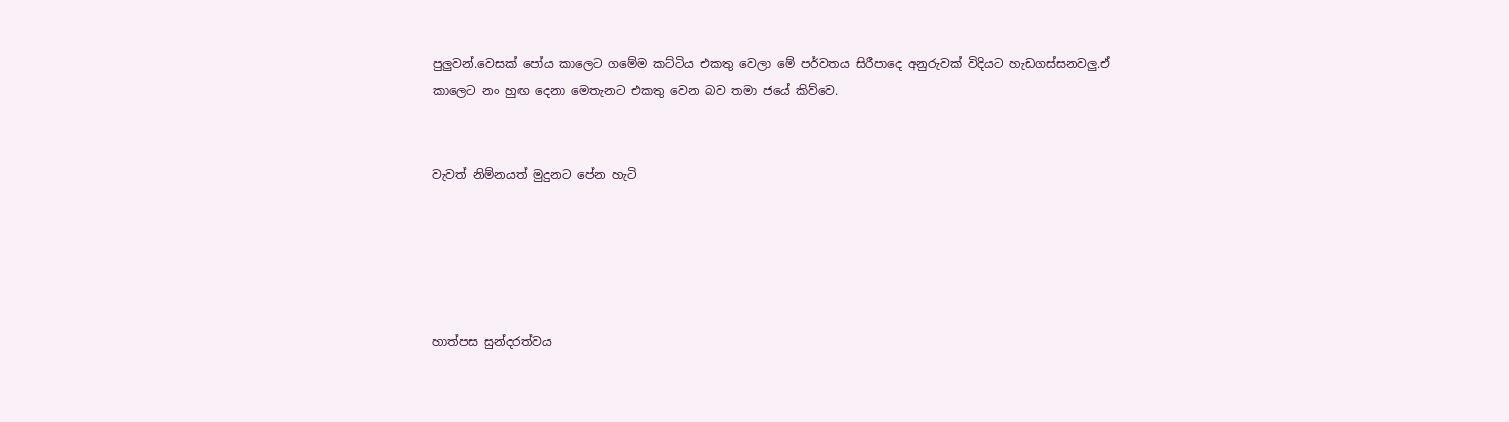පුලුවන්.වෙසක් පෝය කාලෙට ගමේම කට්ටිය එකතු වෙලා මේ පර්වතය සිරීපාදෙ අනුරුවක් විදියට හැඩගස්සනවලු.ඒ කාලෙට නං හුඟ දෙනා මෙතැනට එකතු වෙන බව තමා ජයේ කිව්වෙ.


වැවත් නිම්නයත් මුදුනට පේන හැටි





හාත්පස සුන්දරත්වය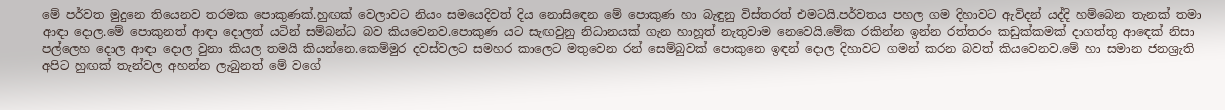මේ පර්වත මුදුනෙ තියෙනව තරමක පොකුණක්.හුඟක් වෙලාවට නියං සමයෙදිවත් දිය නොසිඳෙන මේ පොකුණ හා බැඳුනු විස්තරත් එමටයි.පර්වතය පහල ගම දිහාවට ඇවිදන් යද්දි හම්බෙන තැනක් තමා ආඳා දොල.මේ පොකුනත් ආඳා දොලත් යටින් සම්බන්ධ බව කියවෙනව.පොකුණ යට සැඟවුනු නිධානයක් ගැන හාහූත් නැතුවාම නෙවෙයි.මේක රකින්න ඉන්න රත්තරං කඩුක්කමක් දාගත්තු ආඳෙක් නිසා පල්ලෙහ දොල ආඳා දොල වුනා කියල තමයි කියන්නෙ.කෙම්මුර දවස්වලට සමහර කාලෙට මතුවෙන රන් සෙම්බුවක් පොකුනෙ ඉඳන් දොල දිහාවට ගමන් කරන බවත් කියවෙනව.මේ හා සමාන ජනශ්‍රැති අපිට හුඟක් තැන්වල අහන්න ලැබුනත් මේ වගේ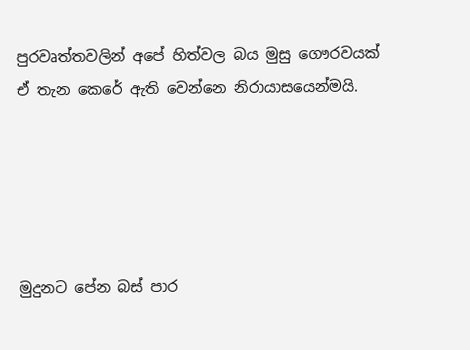පුරවෘත්තවලින් අපේ හිත්වල බය මුසු ගෞරවයක් ඒ තැන කෙරේ ඇති වෙන්නෙ නිරායාසයෙන්මයි.





මුදුනට පේන බස් පාර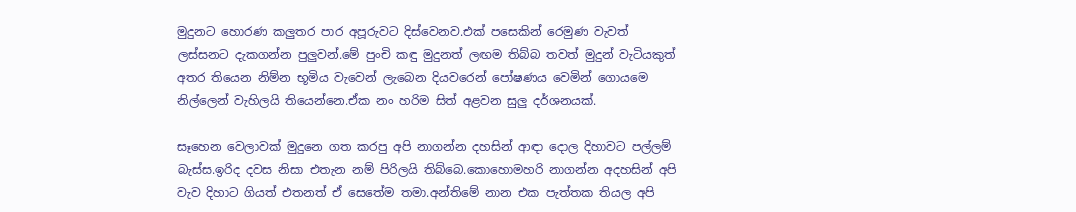මුදුනට හොරණ කලුතර පාර අපූරුවට දිස්වෙනව.එක් පසෙකින් රෙමුණ වැවත් ලස්සනට දැකගන්න පුලුවන්.මේ පුංචි කඳු මුදුනත් ලඟම තිබ්බ තවත් මුදුන් වැටියකුත් අතර තියෙන නිම්න භූමිය වැවෙන් ලැබෙන දියවරෙන් පෝෂණය වෙමින් ගොයමෙ නිල්ලෙන් වැහිලයි තියෙන්නෙ.ඒක නං හරිම සිත් අළවන සුලු දර්ශනයක්.

සෑහෙන වෙලාවක් මුදුනෙ ගත කරපු අපි නාගන්න දහසින් ආඳා දොල දිහාවට පල්ලම් බැස්ස.ඉරිද දවස නිසා එතැන නම් පිරිලයි තිබ්බෙ.කොහොමහරි නාගන්න අදහසින් අපි වැව දිහාට ගියත් එතනත් ඒ සෙතේම තමා.අන්තිමේ නාන එක පැත්තක තියල අපි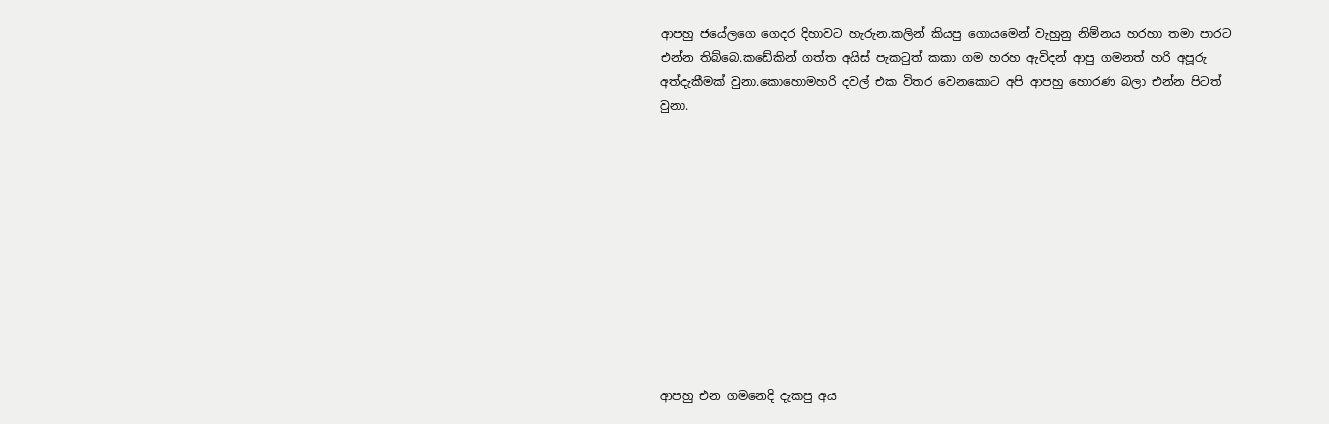ආපහු ජයේලගෙ ගෙදර දිහාවට හැරුන.කලින් කියපු ගොයමෙන් වැහුනු නිම්නය හරහා තමා පාරට එන්න තිබ්බෙ.කඩේකින් ගත්ත අයිස් පැකටුත් කකා ගම හරහ ඇවිදන් ආපු ගමනත් හරි අපූරු අත්දැකීමක් වුනා.කොහොමහරි දවල් එක විතර වෙනකොට අපි ආපහු හොරණ බලා එන්න පිටත් වුනා.











ආපහු එන ගමනෙදි දැකපු අය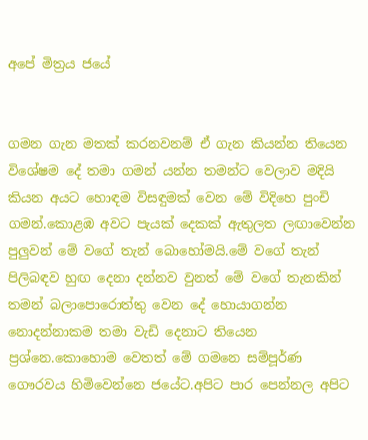අපේ මිත්‍රය ජයේ


ගමන ගැන මතක් කරනවනම් ඒ ගැන කියන්න තියෙන විශේෂම දේ තමා ගමන් යන්න තමන්ට වෙලාව මදියි කියන අයට හොඳම විසඳුමක් වෙන මේ විදිහෙ පුංචි ගමන්.කොළඹ අවට පැයක් දෙකක් ඇතුලත ලඟාවෙන්න පුලුවන් මේ වගේ තැන් බොහෝමයි.මේ වගේ තැන් පිලිබඳව හුඟ දෙනා දන්නව වුනත් මේ වගේ තැනකින් තමන් බලාපොරොත්තු වෙන දේ හොයාගන්න නොදන්නාකම තමා වැඩි දෙනාට තියෙන ප්‍රශ්නෙ.කොහොම වෙතත් මේ ගමනෙ සම්පූර්ණ ගෞරවය හිමිවෙන්නෙ ජයේට.අපිට පාර පෙන්නල අපිට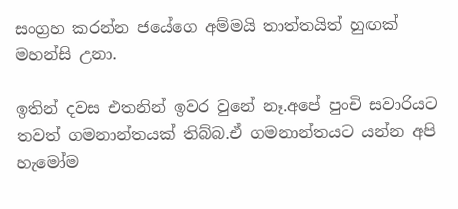සංග්‍රහ කරන්න ජයේගෙ අම්මයි තාත්තයිත් හුඟක් මහන්සි උනා.

ඉතින් දවස එතනින් ඉවර වුනේ නෑ.අපේ පුංචි සවාරියට තවත් ගමනාන්තයක් තිබ්බ.ඒ ගමනාන්තයට යන්න අපි හැමෝම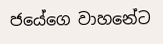ජයේගෙ වාහනේට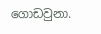ගොඩවුනා.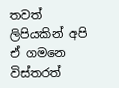තවත් ලිපියකින් අපි ඒ ගමනෙ විස්තරත්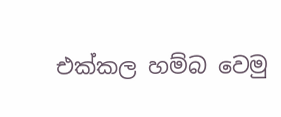එක්කල හම්බ වෙමු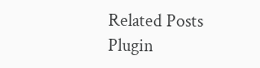Related Posts Plugin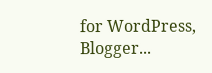for WordPress, Blogger...